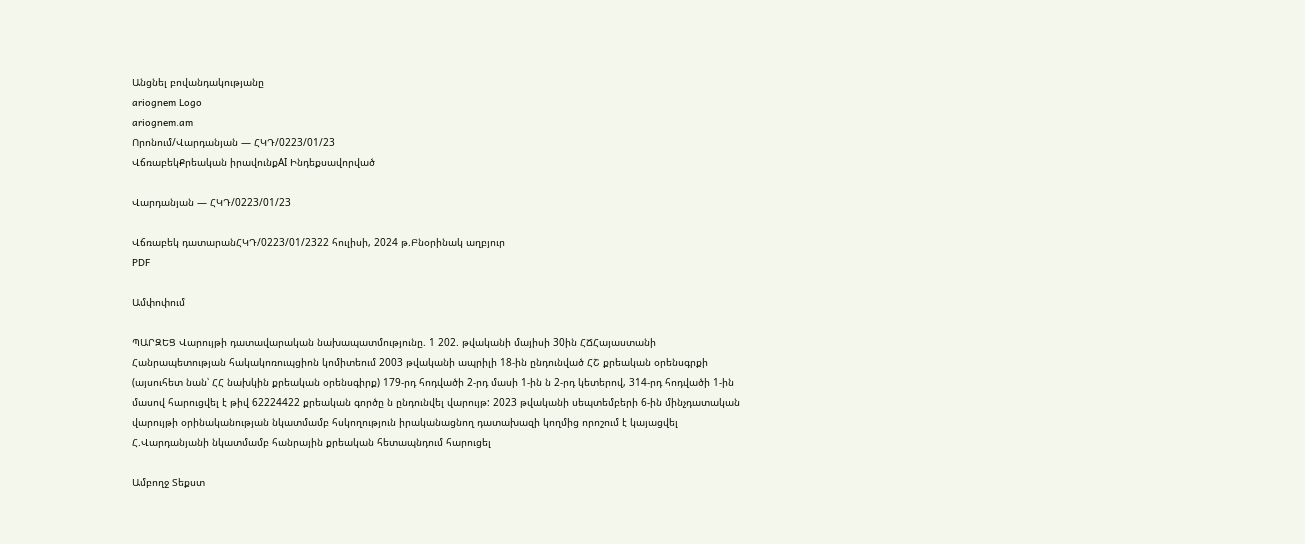Անցնել բովանդակությանը
ariognem Logo
ariognem.am
Որոնում/Վարդանյան — ՀԿԴ/0223/01/23
ՎճռաբեկՔրեական իրավունքAI Ինդեքսավորված

Վարդանյան — ՀԿԴ/0223/01/23

Վճռաբեկ դատարանՀԿԴ/0223/01/2322 հուլիսի, 2024 թ.Բնօրինակ աղբյուր
PDF

Ամփոփում

ՊԱՐԶԵՑ Վարույթի դատավարական նախապատմությունը. 1 202. թվականի մայիսի 30ին ՀՃՀայաստանի Հանրապետության հակակոռուպցիոն կոմիտեում 2003 թվականի ապրիլի 18-ին ընդունված ՀՇ քրեական օրենսգրքի (այսուհետ նան՝ ՀՀ նախկին քրեական օրենսգիրք) 179-րդ հոդվածի 2-րդ մասի 1-ին ն 2-րդ կետերով, 314-րդ հոդվածի 1-ին մասով հարուցվել է թիվ 62224422 քրեական գործը ն ընդունվել վարույթ: 2023 թվականի սեպտեմբերի 6-ին մինչդատական վարույթի օրինականության նկատմամբ հսկողություն իրականացնող դատախազի կողմից որոշում է կայացվել Հ.Վարդանյանի նկատմամբ հանրային քրեական հետապնդում հարուցել

Ամբողջ Տեքստ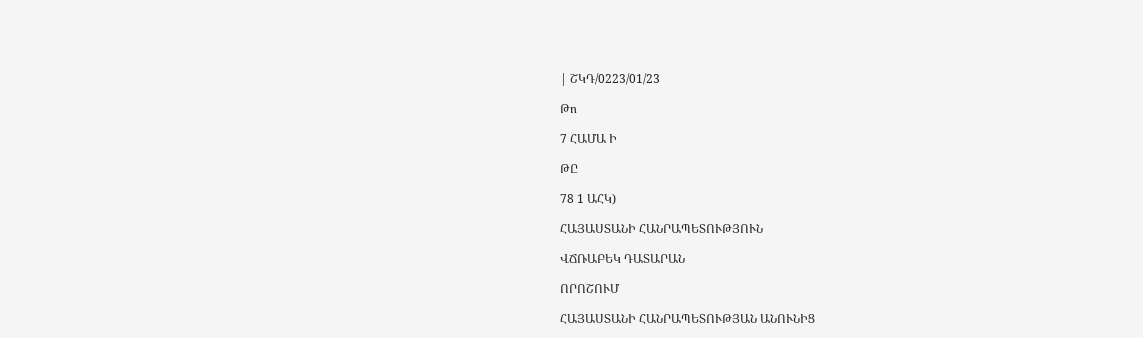| ՇԿԴ/0223/01/23

Թո

7 ՀԱՄԱ Ի

ԹԸ

78 1 ԱՀԿ)

ՀԱՅԱՍՏԱՆԻ ՀԱՆՐԱՊԵՏՈՒԹՅՈՒՆ

ՎՃՌԱԲԵԿ ԴԱՏԱՐԱՆ

ՈՐՈՇՈՒՄ

ՀԱՅԱՍՏԱՆԻ ՀԱՆՐԱՊԵՏՈՒԹՅԱՆ ԱՆՈՒՆԻՑ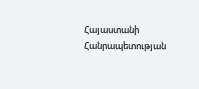Հայաստանի Հանրապետության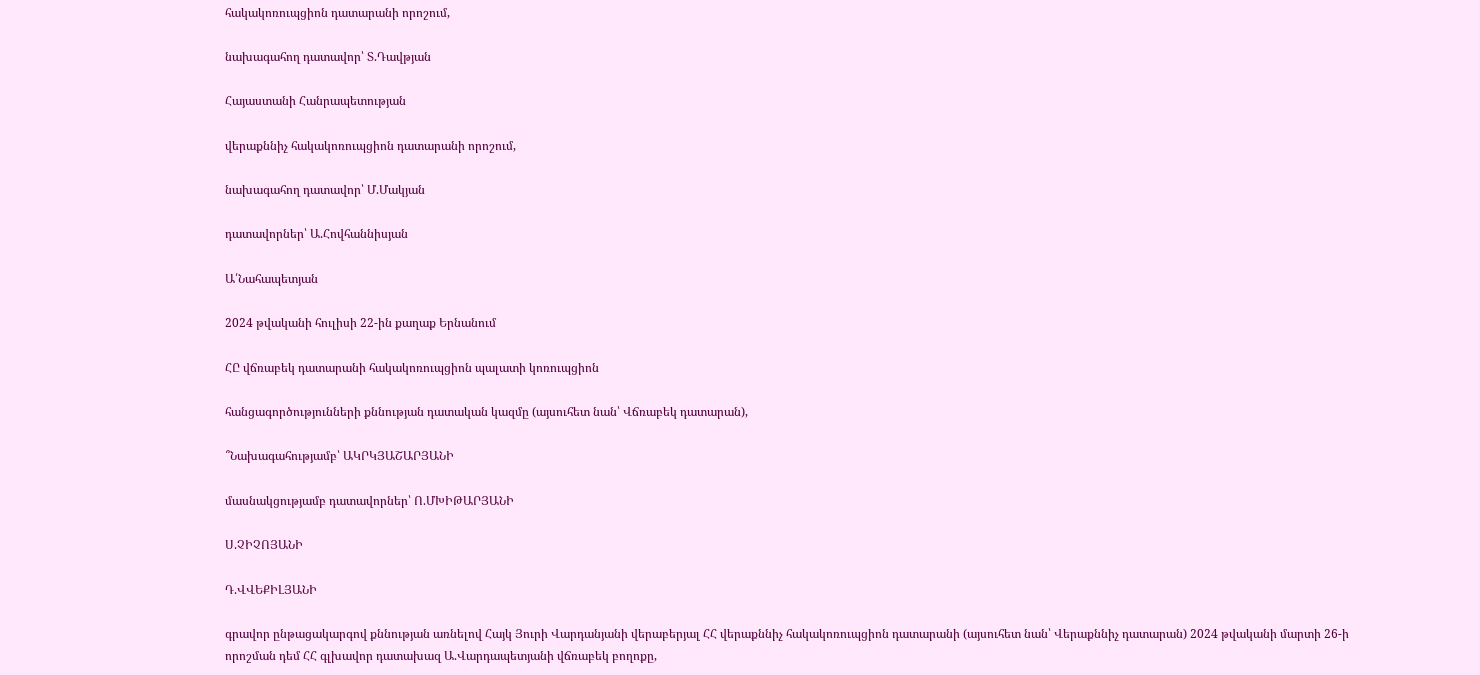հակակոռուպցիոն դատարանի որոշում,

նախագահող դատավոր՝ Տ.Դավթյան

Հայաստանի Հանրապետության

վերաքննիչ հակակոռուպցիոն դատարանի որոշում,

նախագահող դատավոր՝ Մ.Մակյան

դատավորներ՝ Ա.Հովհաննիսյան

Ա՛Նահապետյան

2024 թվականի հուլիսի 22-ին քաղաք Երնանում

ՀԸ վճռաբեկ դատարանի հակակոռուպցիոն պալատի կոռուպցիոն

հանցագործությունների քննության դատական կազմը (այսուհետ նան՝ Վճռաբեկ դատարան),

՞Նախագահությամբ՝ ԱԿՐԿՅԱՇԱՐՅԱՆԻ

մասնակցությամբ դատավորներ՝ Ո.ՄԽԻԹԱՐՅԱՆԻ

Ս.ՉԻՉՈՅԱՆԻ

Դ.ՎՎԵՔԻԼՅԱՆԻ

գրավոր ընթացակարգով քննության առնելով Հայկ Յուրի Վարդանյանի վերաբերյալ ՀՀ վերաքննիչ հակակոռուպցիոն դատարանի (այսուհետ նան՝ Վերաքննիչ դատարան) 2024 թվականի մարտի 26-ի որոշման դեմ ՀՀ գլխավոր դատախազ Ա.Վարդապետյանի վճռաբեկ բողոքը,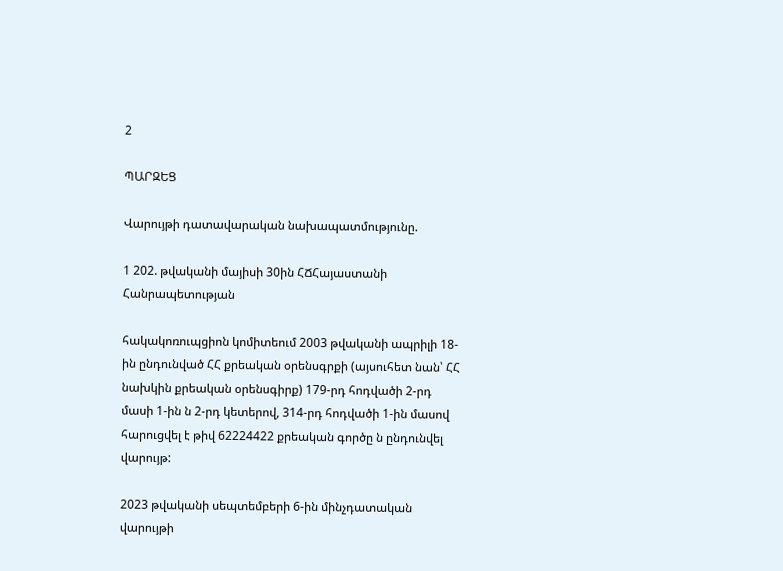2

ՊԱՐԶԵՑ

Վարույթի դատավարական նախապատմությունը.

1 202. թվականի մայիսի 30ին ՀՃՀայաստանի Հանրապետության

հակակոռուպցիոն կոմիտեում 2003 թվականի ապրիլի 18-ին ընդունված ՀՀ քրեական օրենսգրքի (այսուհետ նան՝ ՀՀ նախկին քրեական օրենսգիրք) 179-րդ հոդվածի 2-րդ մասի 1-ին ն 2-րդ կետերով, 314-րդ հոդվածի 1-ին մասով հարուցվել է թիվ 62224422 քրեական գործը ն ընդունվել վարույթ:

2023 թվականի սեպտեմբերի 6-ին մինչդատական վարույթի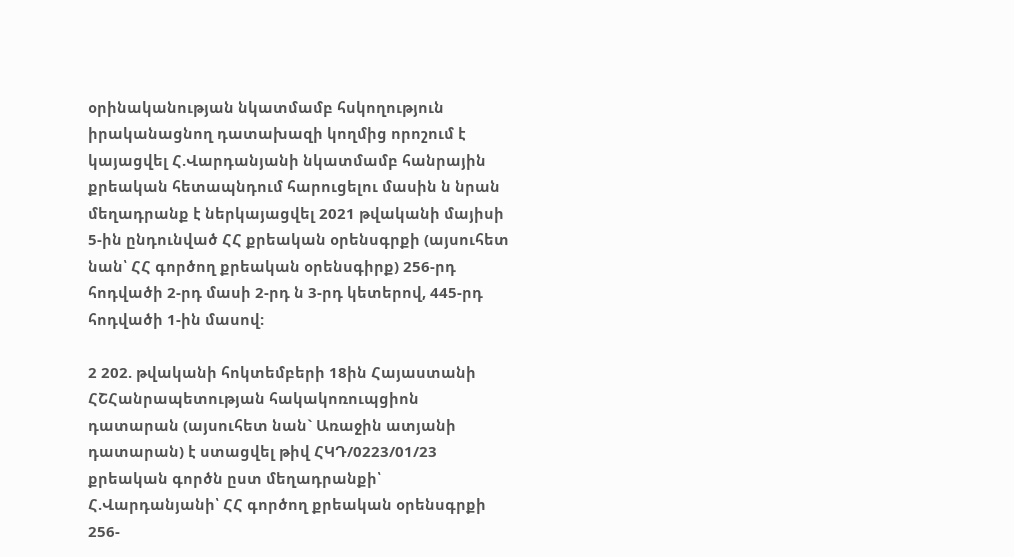օրինականության նկատմամբ հսկողություն իրականացնող դատախազի կողմից որոշում է կայացվել Հ.Վարդանյանի նկատմամբ հանրային քրեական հետապնդում հարուցելու մասին ն նրան մեղադրանք է ներկայացվել 2021 թվականի մայիսի 5-ին ընդունված ՀՀ քրեական օրենսգրքի (այսուհետ նան՝ ՀՀ գործող քրեական օրենսգիրք) 256-րդ հոդվածի 2-րդ մասի 2-րդ ն 3-րդ կետերով, 445-րդ հոդվածի 1-ին մասով:

2 202. թվականի հոկտեմբերի 18ին Հայաստանի ՀՇՀանրապետության հակակոռուպցիոն դատարան (այսուհետ նան` Առաջին ատյանի դատարան) է ստացվել թիվ ՀԿԴ/0223/01/23 քրեական գործն ըստ մեղադրանքի՝ Հ.Վարդանյանի՝ ՀՀ գործող քրեական օրենսգրքի 256-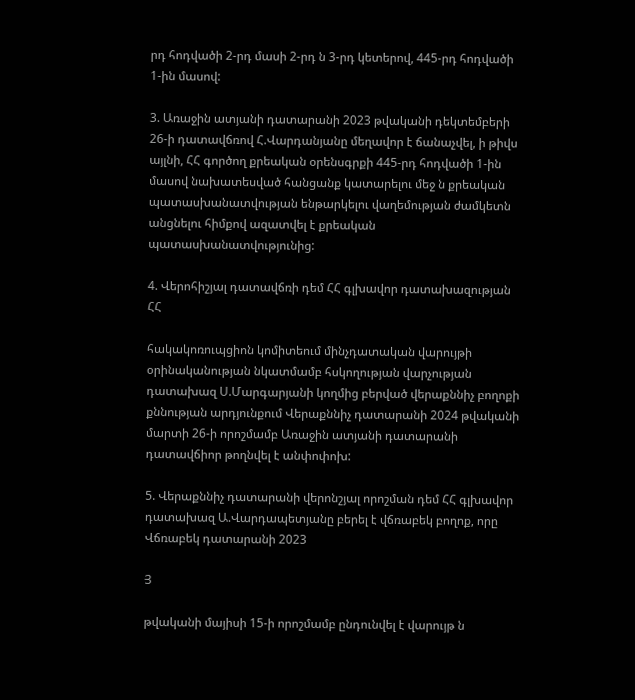րդ հոդվածի 2-րդ մասի 2-րդ ն 3-րդ կետերով, 445-րդ հոդվածի 1-ին մասով:

3. Առաջին ատյանի դատարանի 2023 թվականի դեկտեմբերի 26-ի դատավճռով Հ.Վարդանյանը մեղավոր է ճանաչվել, ի թիվս այլնի, ՀՀ գործող քրեական օրենսգրքի 445-րդ հոդվածի 1-ին մասով նախատեսված հանցանք կատարելու մեջ ն քրեական պատասխանատվության ենթարկելու վաղեմության ժամկետն անցնելու հիմքով ազատվել է քրեական պատասխանատվությունից:

4. Վերոհիշյալ դատավճռի դեմ ՀՀ գլխավոր դատախազության ՀՀ

հակակոռուպցիոն կոմիտեում մինչդատական վարույթի օրինականության նկատմամբ հսկողության վարչության դատախազ Ս.Մարգարյանի կողմից բերված վերաքննիչ բողոքի քննության արդյունքում Վերաքննիչ դատարանի 2024 թվականի մարտի 26-ի որոշմամբ Առաջին ատյանի դատարանի դատավճիոր թողնվել է անփոփոխ:

5. Վերաքննիչ դատարանի վերոնշյալ որոշման դեմ ՀՀ գլխավոր դատախազ Ա.Վարդապետյանը բերել է վճռաբեկ բողոք, որը Վճռաբեկ դատարանի 2023

Յ

թվականի մայիսի 15-ի որոշմամբ ընդունվել է վարույթ ն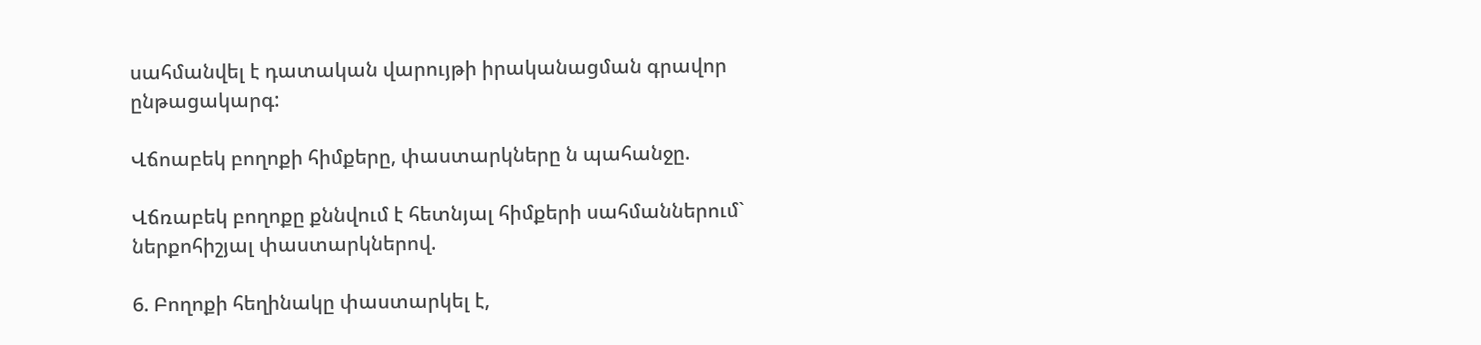սահմանվել է դատական վարույթի իրականացման գրավոր ընթացակարգ:

Վճոաբեկ բողոքի հիմքերը, փաստարկները ն պահանջը.

Վճռաբեկ բողոքը քննվում է հետնյալ հիմքերի սահմաններում` ներքոհիշյալ փաստարկներով.

6. Բողոքի հեղինակը փաստարկել է,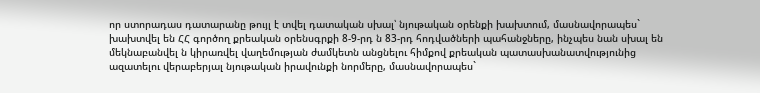որ ստորադաս դատարանը թույլ է տվել դատական սխալ՝ նյութական օրենքի խախտում, մասնավորապես` խախտվել են ՀՀ գործող քրեական օրենսգրքի 8-9-րդ ն 83-րդ հոդվածների պահանջները, ինչպես նան սխալ են մեկնաբանվել ն կիրառվել վաղեմության ժամկետն անցնելու հիմքով քրեական պատասխանատվությունից ազատելու վերաբերյալ նյութական իրավունքի նորմերը, մասնավորապես`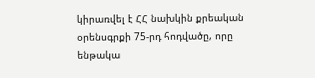կիրառվել է ՀՀ նախկին քրեական օրենսգրքի 75-րդ հոդվածը, որը ենթակա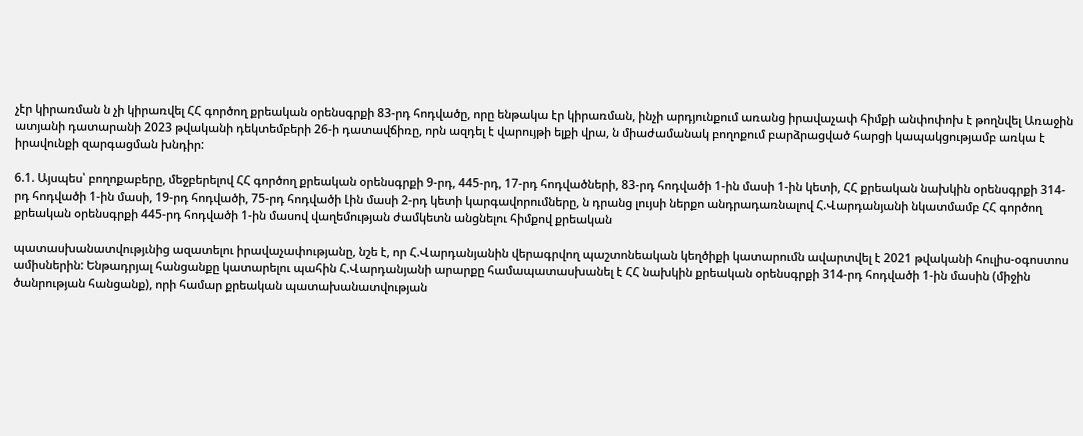չէր կիրառման ն չի կիրառվել ՀՀ գործող քրեական օրենսգրքի 83-րդ հոդվածը, որը ենթակա էր կիրառման, ինչի արդյունքում առանց իրավաչափ հիմքի անփոփոխ է թողնվել Առաջին ատյանի դատարանի 2023 թվականի դեկտեմբերի 26-ի դատավճիռը, որն ազդել է վարույթի ելքի վրա, ն միաժամանակ բողոքում բարձրացված հարցի կապակցությամբ առկա է իրավունքի զարգացման խնդիր:

6.1. Այսպես՝ բողոքաբերը, մեջբերելով ՀՀ գործող քրեական օրենսգրքի 9-րդ, 445-րդ, 17-րդ հոդվածների, 83-րդ հոդվածի 1-ին մասի 1-ին կետի, ՀՀ քրեական նախկին օրենսգրքի 314-րդ հոդվածի 1-ին մասի, 19-րդ հոդվածի, 75-րդ հոդվածի Լին մասի 2-րդ կետի կարգավորումները, ն դրանց լույսի ներքո անդրադառնալով Հ.Վարդանյանի նկատմամբ ՀՀ գործող քրեական օրենսգրքի 445-րդ հոդվածի 1-ին մասով վաղեմության ժամկետն անցնելու հիմքով քրեական

պատասխանատվությւնից ազատելու իրավաչափությանը, նշե է, որ Հ.Վարդանյանին վերագրվող պաշտոնեական կեղծիքի կատարումն ավարտվել է 2021 թվականի հուլիս-օգոստոս ամիսներին: Ենթադրյալ հանցանքը կատարելու պահին Հ.Վարդանյանի արարքը համապատասխանել է ՀՀ նախկին քրեական օրենսգրքի 314-րդ հոդվածի 1-ին մասին (միջին ծանրության հանցանք), որի համար քրեական պատախանատվության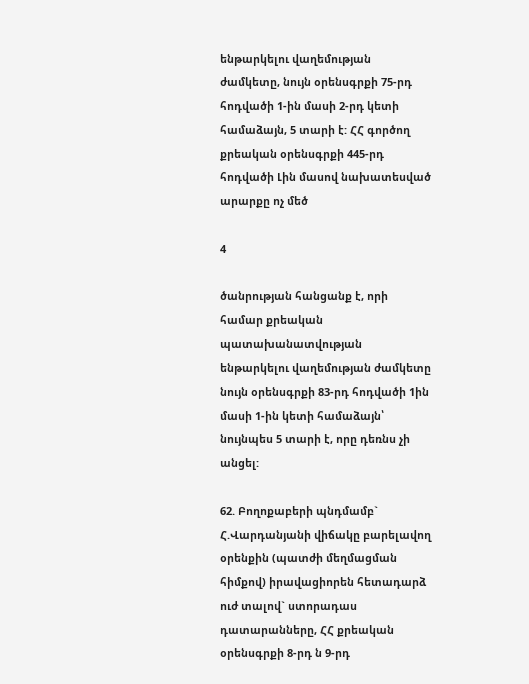ենթարկելու վաղեմության ժամկետը, նույն օրենսգրքի 75-րդ հոդվածի 1-ին մասի 2-րդ կետի համաձայն, 5 տարի է: ՀՀ գործող քրեական օրենսգրքի 445-րդ հոդվածի Լին մասով նախատեսված արարքը ոչ մեծ

4

ծանրության հանցանք է, որի համար քրեական պատախանատվության ենթարկելու վաղեմության ժամկետը նույն օրենսգրքի 83-րդ հոդվածի 1ին մասի 1-ին կետի համաձայն՝ նույնպես 5 տարի է, որը դեռնս չի անցել:

62. Բողոքաբերի պնդմամբ` Հ.Վարդանյանի վիճակը բարելավող օրենքին (պատժի մեղմացման հիմքով) իրավացիորեն հետադարձ ուժ տալով` ստորադաս դատարանները, ՀՀ քրեական օրենսգրքի 8-րդ ն 9-րդ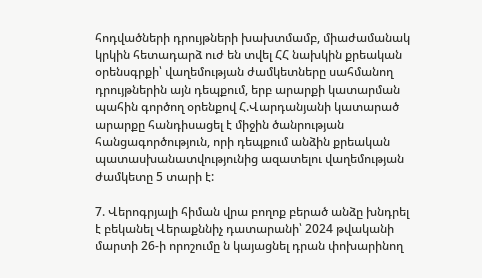հոդվածների դրույթների խախտմամբ, միաժամանակ կրկին հետադարձ ուժ են տվել ՀՀ նախկին քրեական օրենսգրքի՝ վաղեմության ժամկետները սահմանող դրույթներին այն դեպքում, երբ արարքի կատարման պահին գործող օրենքով Հ.Վարդանյանի կատարած արարքը հանդիսացել է միջին ծանրության հանցագործություն, որի դեպքում անձին քրեական պատասխանատվությունից ազատելու վաղեմության ժամկետը 5 տարի է:

7. Վերոգրյալի հիման վրա բողոք բերած անձը խնդրել է բեկանել Վերաքննիչ դատարանի՝ 2024 թվականի մարտի 26-ի որոշումը ն կայացնել դրան փոխարինող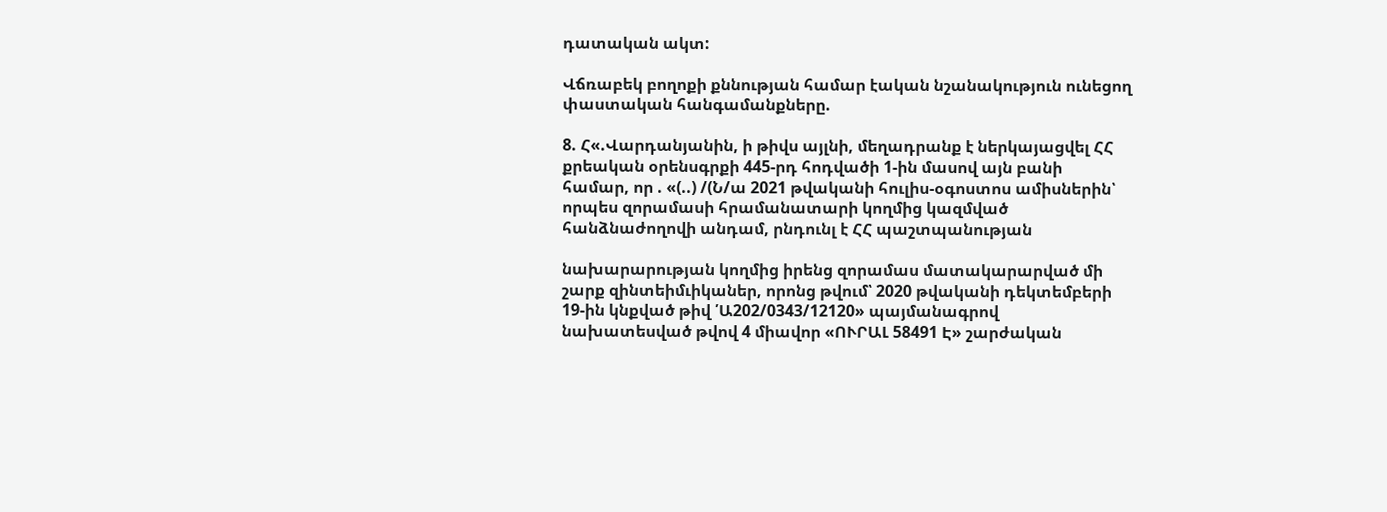դատական ակտ:

Վճռաբեկ բողոքի քննության համար էական նշանակություն ունեցող փաստական հանգամանքները.

8. Հ«.Վարդանյանին, ի թիվս այլնի, մեղադրանք է ներկայացվել ՀՀ քրեական օրենսգրքի 445-րդ հոդվածի 1-ին մասով այն բանի համար, որ . «(..) /(Ն/ա 2021 թվականի հուլիս-օգոստոս ամիսներին՝ որպես զորամասի հրամանատարի կողմից կազմված հանձնաժողովի անդամ, րնդունլ է ՀՀ պաշտպանության

նախարարության կողմից իրենց զորամաս մատակարարված մի շարք զինտեիմւիկաներ, որոնց թվում՝ 2020 թվականի դեկտեմբերի 19-ին կնքված թիվ ՛Ա202/0343/12120» պայմանագրով նախատեսված թվով 4 միավոր «ՈՒՐԱԼ 58491 Է» շարժական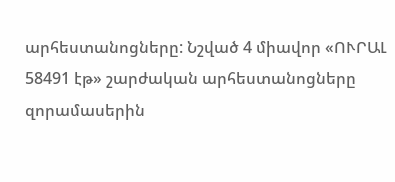արհեստանոցները: Նշված 4 միավոր «ՈՒՐԱԼ 58491 էթ» շարժական արհեստանոցները զորամասերին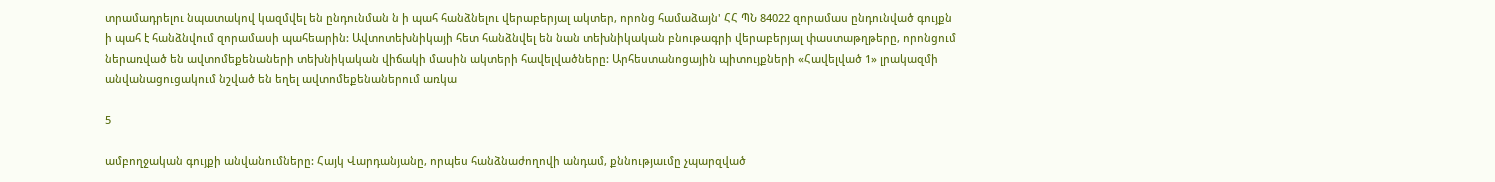տրամադրելու նպատակով կազմվել են ընդունման ն ի պահ հանձնելու վերաբերյալ ակտեր, որոնց համաձայն' ՀՀ ՊՆ 84022 զորամաս ընդունված գույքն ի պահ է հանձնվում զորամասի պահեարին: Ավտոտեխնիկայի հետ հանձնվել են նան տեխնիկական բնութագրի վերաբերյալ փաստաթղթերը, որոնցում ներառված են ավտոմեքենաների տեխնիկական վիճակի մասին ակտերի հավելվածները: Արհեստանոցային պիտույքների «Հավելված 1» լրակազմի անվանացուցակում նշված են եղել ավտոմեքենաներում առկա

5

ամբողջական գույքի անվանումները: Հայկ Վարդանյանը, որպես հանձնաժողովի անդամ, քննությաւմը չպարզված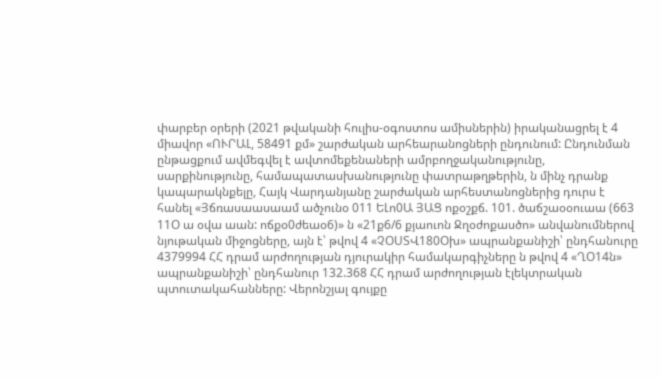փարբեր օրերի (2021 թվականի հուլիս-օգոստոս ամիսներին) իրականացրել է 4 միավոր «ՈՒՐԱԼ, 58491 քմ» շարժական արհեարանոցների ընդունում: Ընդունման ընթացքում ավմեգվել է ավտոմեքենաների ամրբողջականությունը, սարքինությունը, համապատասխանությունը փատրաթղթերին, ն մինչ դրանք կապարակնքելը, Հայկ Վարդանյանը շարժական արհեստանոցներից դուրս է հանել «Յճռասաասաամ ածչունօ 011 ԵԼո0Ա ՅԱՑ ոքօշքճ. 101. ծաճշաօօուաա (663 11Օ ա օվա աան: ոճքօ0ժեաօ6)» ն «21ք6/6 քյաուոն Ջղօժոքասծո» անվանումներով նյութական միջոցները, այն է՝ թվով 4 «ՉՕՍՏՎ180Օխ» ապրանքանիշի՝ ընդհանուրը 4379994 ՀՀ դրամ արժողության դյուրակիր համակարգիչները ն թվով 4 «ՂՕ14ն» ապրանքանիշի՝ ընդհանուր 132.368 ՀՀ դրամ արժողության էլեկտրական պտուտակահանները: Վերոնշյալ գույքը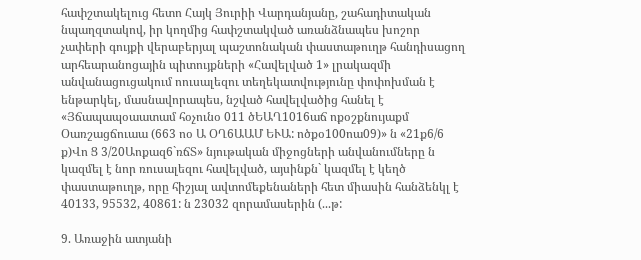հափշտակելուց հետո Հայկ Յուրիի Վարդանյանը, շահադիտական նպաղզտակով, իր կողմից հափշտակված առանձնապես խոշոր չափերի գույքի վերաբերյալ պաշտոնական փաստաթուղթ հանդիսացող արհեարանոցային պիտույքների «Հավելված 1» լրակազմի անվանացուցակում ոուսալեզու տեղեկատվությունը փոփոխման է ենթարկել, մասնավորապես, նշված հավելվածից հանել է «Յճապապօաատամ հօչունօ 011 ծԵԱՂ1016աճ ոքօշքնույաքմ Օառշացճուաա (663 ոօ Ա ՕՂ6ԱԱՄ ԵՒԱ: ոծքօ100ոա09)» ն «21ք6/6 ք)Վո Ց 3/20Աոքազ6`ռճՏ» նյութական միջոցների անվանումները ն կազմել է նոր ռուսալեզու հավելված, այսինքն` կազմել է կեղծ փաստաթուղթ, որը հիշյալ ավտոմեքենաների հետ միասին հանձենկլ է 40133, 95532, 40861: ն 23032 զորամասերին (...թ:

9. Առաջին ատյանի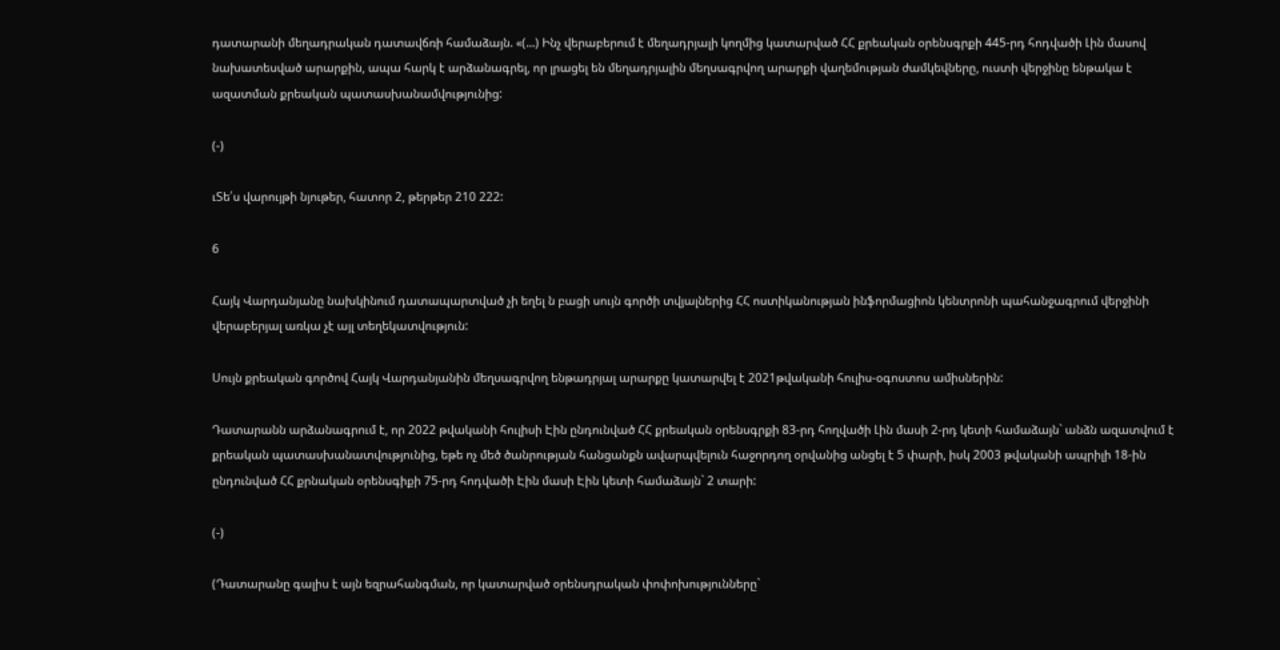դատարանի մեղադրական դատավճռի համաձայն. «(...) Ինչ վերաբերում է մեղադրյալի կողմից կատարված ՀՀ քրեական օրենսգրքի 445-րդ հոդվածի Լին մասով նախատեսված արարքին, ապա հարկ է արձանագրել, որ լրացել են մեղադրյալին մեղսագրվող արարքի վաղեմության ժամկեվները, ուստի վերջինը ենթակա է ազատման քրեական պատասխանամվությունից:

(-)

ւՏե՛ս վարույթի նյութեր, հատոր 2, թերթեր 210 222:

6

Հայկ Վարդանյանը նախկինում դատապարտված չի եղել ն բացի սույն գործի տվյալներից ՀՀ ոստիկանության ինֆորմացիոն կենտրոնի պահանջագրում վերջինի վերաբերյալ առկա չէ այլ տեղեկատվություն:

Սույն քրեական գործով Հայկ Վարդանյանին մեղսագրվող ենթադրյալ արարքը կատարվել է 2021թվականի հուլիս-օգոստոս ամիսներին:

Դատարանն արձանագրում է, որ 2022 թվականի հուլիսի Էին ընդունված ՀՀ քրեական օրենսգրքի 83-րդ հողվածի Լին մասի 2-րդ կետի համաձայն` անձն ազատվում է քրեական պատասխանատվությունից, եթե ոչ մեծ ծանրության հանցանքն ավարպվելուն հաջորդող օրվանից անցել է 5 փարի, իսկ 2003 թվականի ապրիլի 18-ին ընդունված ՀՀ քրնական օրենսգիքի 75-րդ հոդվածի Էին մասի Էին կետի համաձայն` 2 տարի:

(-)

(Դատարանը գալիս է այն եզրահանգման, որ կատարված օրենսդրական փոփոխությունները`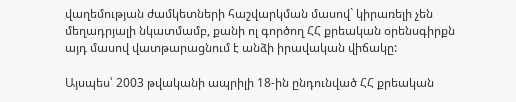վաղեմության ժամկետների հաշվարկման մասով` կիրառելի չեն մեղադրյալի նկատմամբ, քանի ոլ գործող ՀՀ քրեական օրենսգիրքն այդ մասով վատթարացնում է անձի իրավական վիճակը:

Այսպես՝ 2003 թվականի ապրիլի 18-ին ընդունված ՀՀ քրեական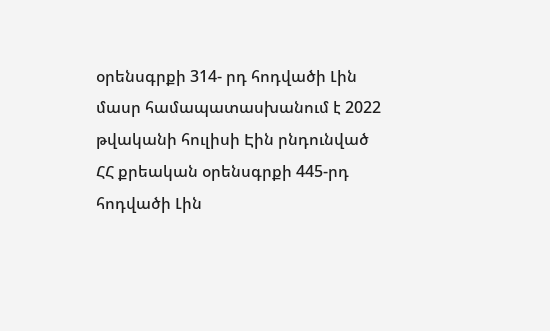օրենսգրքի 314- րդ հոդվածի Լին մասր համապատասխանում է 2022 թվականի հուլիսի Էին րնդունված ՀՀ քրեական օրենսգրքի 445-րդ հոդվածի Լին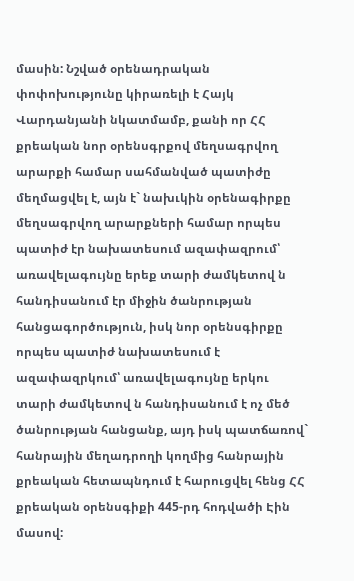մասին: Նշված օրենադրական փոփոխությունը կիրառելի է Հայկ Վարդանյանի նկատմամբ, քանի որ ՀՀ քրեական նոր օրենսգրքով մեղսագրվող արարքի համար սահմանված պատիժը մեղմացվել է, այն է` նախւկին օրենագիրքը մեղսագրվող արարքների համար որպես պատիժ էր նախատեսում ազափազրում՝ առավելագույնը երեք տարի ժամկետով ն հանդիսանում էր միջին ծանրության հանցագործություն, իսկ նոր օրենսգիրքը որպես պատիժ նախատեսում է ազափազրկում՝ առավելագույնը երկու տարի ժամկետով ն հանդիսանում է ոչ մեծ ծանրության հանցանք, այդ իսկ պատճառով` հանրային մեղադրողի կողմից հանրային քրեական հետապնդում է հարուցվել հենց ՀՀ քրեական օրենսգիքի 445-րդ հոդվածի Էին մասով: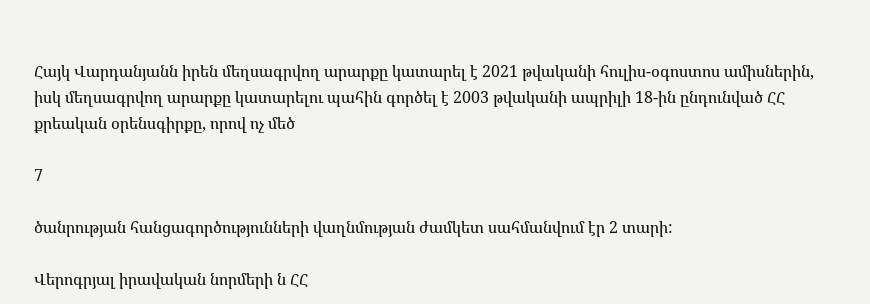Հայկ Վարդանյանն իրեն մեղսագրվող արարքը կատարել է 2021 թվականի հուլիս-օգոստոս ամիսներին, իսկ մեղսագրվող արարքը կատարելու պահին գործել է 2003 թվականի ապրիլի 18-ին ընդունված ՀՀ քրեական օրենսգիրքը, որով ոչ մեծ

7

ծանրության հանցագործությունների վաղնմության ժամկետ սահմանվում էր 2 տարի:

Վերոգրյալ իրավական նորմերի ն ՀՀ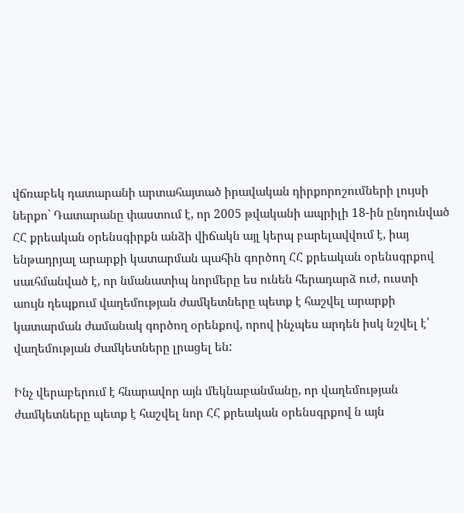վճռաբեկ դատարանի արտահայտած իրավական դիրքորոշումների լույսի ներքո` Դատարանը փաստում է, որ 2005 թվականի ապրիլի 18-ին ընդունված ՀՀ քրեական օրենսգիրքն անձի վիճակն այլ կերպ բարելավվում է, իայ ենթադրյալ արարքի կատարման պահին գործող ՀՀ քրեական օրենսգրքով սաւհմանված է, որ նմանատիպ նորմերը ես ունեն հերադարձ ուժ, ուստի աույն դեպքում վաղեմության ժամկետները պետք է հաշվել արարքի կատարման ժամանակ գործող օրենքով, որով ինչպես արդեն իսկ նշվել է՝ վաղեմության ժամկետները լրացել են:

Ինչ վերաբերում է հնարավոր այն մեկնաբանմանը, որ վաղեմության ժամկետները պետք է հաշվել նոր ՀՀ քրեական օրենսգրքով ն այն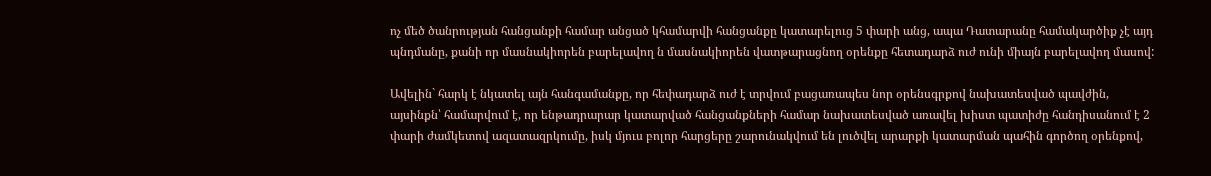ոչ մեծ ծանրության հանցանքի համար անցած կհամարվի հանցանքը կատարելուց 5 փարի անց, ապա Դատարանը համակարծիք չէ այդ պնդմանը, քանի որ մասնակիորեն բարելավող ն մասնակիորեն վատթարացնող օրենքը հետադարձ ուժ ունի միայն բարելավող մասով:

Ավելին` հարկ է նկատել այն հանգամանքը, որ հեփադարձ ուժ է տրվում բացառապես նոր օրենսգրքով նախատեսված պավժին, այսինքն՝ համարվում է, որ ենթադրարար կատարված հանցանքների համար նախատեսված առավել խիստ պատիժը հանդիսանում է 2 փարի ժամկետով ազատազրկումը, իսկ մյուս բոլոր հարցերը շարունակվում են լուծվել արարքի կատարման պահին գործող օրենքով,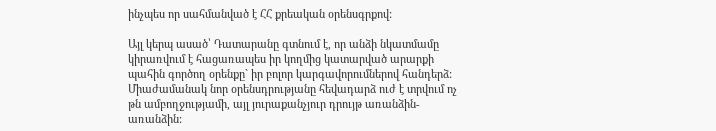ինչպես որ սահմանված է ՀՀ քրեական օրենսգրքով:

Այլ կերպ ասած՝ Դատարանը գտնում է, որ անձի նկատմամը կիրառվում է հացառապես իր կողմից կատարված արարքի պահին գործող օրենքը` իր բոլոր կարգավորումներով հանդերձ: Միաժամանակ նոր օրենսդրությանը հեվադարձ ուժ է տրվում ոչ թն ամբողջությամի, այլ յուրաքանչյուր դրույթ առանձին-առանձին: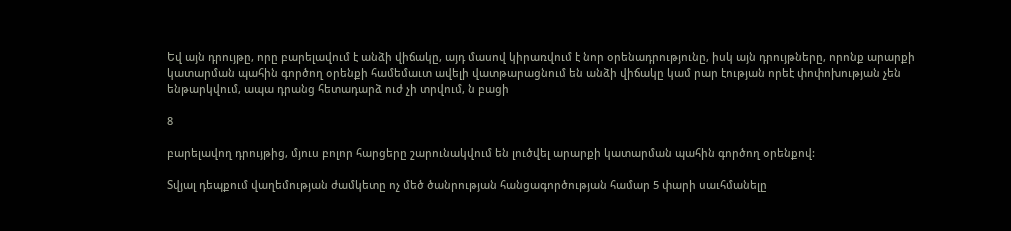Եվ այն դրույթը, որը բարելավում է անձի վիճակը, այդ մասով կիրառվում է նոր օրենադրությունը, իսկ այն դրույթները, որոնք արարքի կատարման պահին գործող օրենքի համեմաւտ ավելի վատթարացնում են անձի վիճակը կամ րար էության որեէ փոփոխության չեն ենթարկվում, ապա դրանց հետադարձ ուժ չի տրվում, ն բացի

8

բարելավող դրույթից, մյուս բոլոր հարցերը շարունակվում են լուծվել արարքի կատարման պահին գործող օրենքով:

Տվյալ դեպքում վաղեմության ժամկետը ոչ մեծ ծանրության հանցագործության համար 5 փարի սաւհմանելը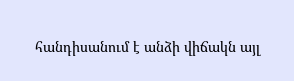հանդիսանում է անձի վիճակն այլ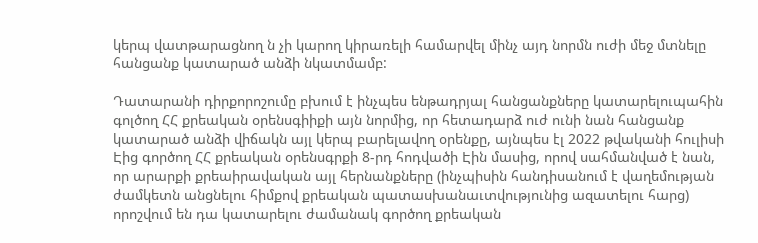կերպ վատթարացնող ն չի կարող կիրառելի համարվել մինչ այդ նորմն ուժի մեջ մտնելը հանցանք կատարած անձի նկատմամբ:

Դատարանի դիրքորոշումը բխում է ինչպես ենթադրյալ հանցանքները կատարելուպահին գոլծող ՀՀ քրեական օրենսգիիքի այն նորմից, որ հետադարձ ուժ ունի նան հանցանք կատարած անձի վիճակն այլ կերպ բարելավող օրենքը, այնպես էլ 2022 թվականի հուլիսի Էից գործող ՀՀ քրեական օրենսգրքի 8-րդ հոդվածի Էին մասից, որով սահմանված է նան, որ արարքի քրեաիրավական այլ հերնանքները (ինչպիսին հանդիսանում է վաղեմության ժամկետն անցնելու հիմքով քրեական պատասխանաւտվությունից ազատելու հարց) որոշվում են դա կատարելու ժամանակ գործող քրեական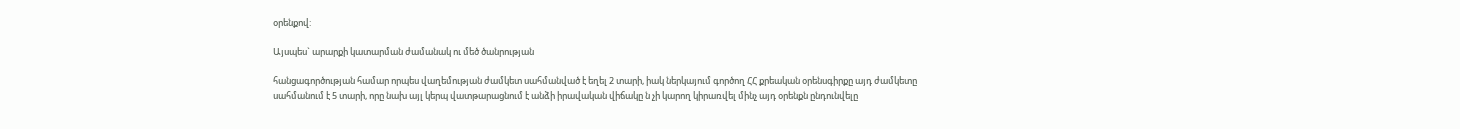օրենքով:

Այսպես` արարքի կատարման ժամանակ ու մեծ ծանրության

հանցագործության համար որպես վաղեմության ժամկետ սահմանված է եղել 2 տարի, իակ ներկայում գործող ՀՀ քրեական օրենսգիրքը այդ ժամկետը սահմանում է 5 տարի, որը նախ այլ կերպ վատթարացնում է անձի իրավական վիճակը ն չի կարող կիրառվել մինչ այդ օրենքն ընդունվելը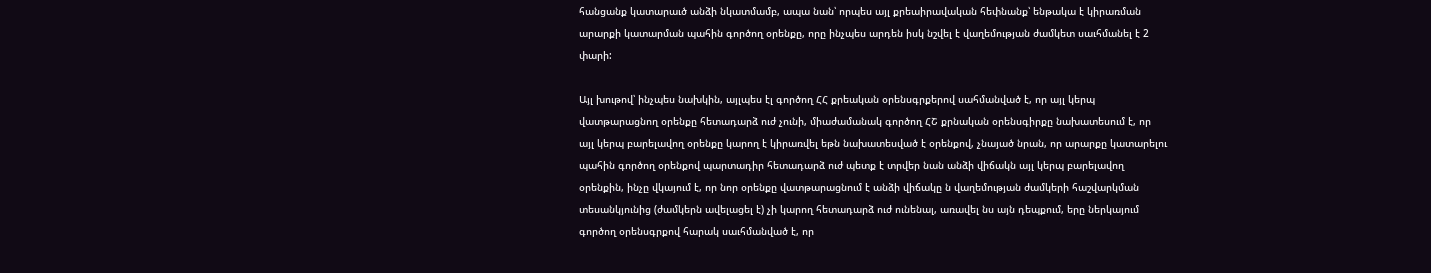հանցանք կատարաւծ անձի նկատմամբ, ապա նան՝ որպես այլ քրեաիրավական հեփնանք՝ ենթակա է կիրառման արարքի կատարման պահին գործող օրենքը, որը ինչպես արդեն իսկ նշվել է վաղեմության ժամկետ սաւհմանել է 2 փարի:

Այլ խութով՝ ինչպես նախկին, այլպես էլ գործող ՀՀ քրեական օրենսգրքերով սահմանված է, որ այլ կերպ վատթարացնող օրենքը հետադարձ ուժ չունի, միաժամանակ գործող ՀՇ քրնական օրենսգիրքը նախատեսում է, որ այլ կերպ բարելավող օրենքը կարող է կիրառվել եթն նախատեսված է օրենքով, չնայած նրան, որ արարքը կատարելու պահին գործող օրենքով պարտադիր հետադարձ ուժ պետք է տրվեր նան անձի վիճակն այլ կերպ բարելավող օրենքին, ինչը վկայում է, որ նոր օրենքը վատթարացնում է անձի վիճակը ն վաղեմության ժամկերի հաշվարկման տեսանկյունից (ժամկերն ավելացել է) չի կարող հետադարձ ուժ ունենալ, առավել նս այն դեպքում, երը ներկայում գործող օրենսգրքով հարակ սաւհմանված է, որ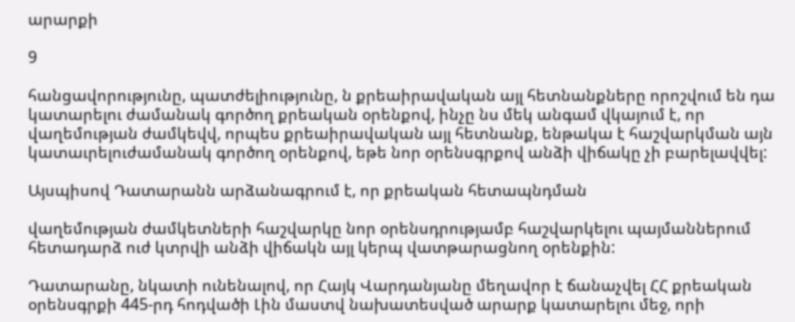արարքի

9

հանցավորությունը, պատժելիությունը, ն քրեաիրավական այլ հետնանքները որոշվում են դա կատարելու ժամանակ գործող քրեական օրենքով, ինչը նս մեկ անգամ վկայում է, որ վաղեմության ժամկեվվ, որպես քրեաիրավական այլ հետնանք, ենթակա է հաշվարկման այն կատաւրելուժամանակ գործող օրենքով, եթե նոր օրենսգրքով անձի վիճակը չի բարելավվել:

Այսպիսով Դատարանն արձանագրում է, որ քրեական հետապնդման

վաղեմության ժամկետների հաշվարկը նոր օրենսդրությամբ հաշվարկելու պայմաններում հետադարձ ուժ կտրվի անձի վիճակն այլ կերպ վատթարացնող օրենքին:

Դատարանը, նկատի ունենալով, որ Հայկ Վարդանյանը մեղավոր է ճանաչվել ՀՀ քրեական օրենսգրքի 445-րդ հոդվածի Լին մաստվ նախատեսված արարք կատարելու մեջ, որի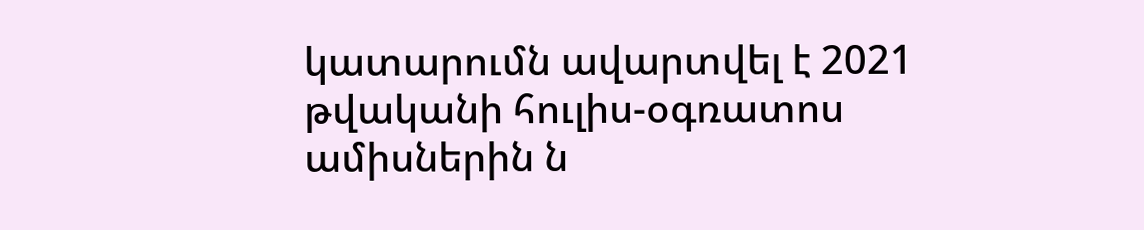կատարումն ավարտվել է 2021 թվականի հուլիս-օգռատոս ամիսներին ն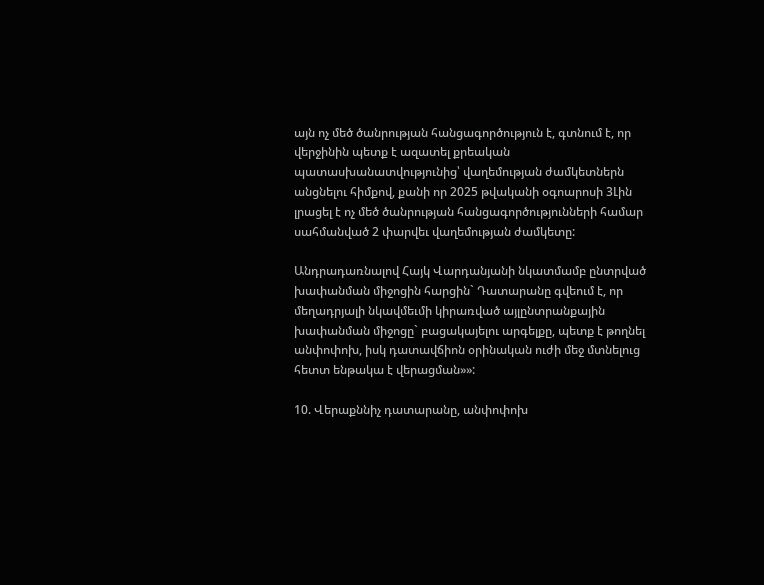այն ոչ մեծ ծանրության հանցագործություն է, գտնում է, որ վերջինին պետք է ազատել քրեական պատասխանատվությունից՝ վաղեմության ժամկետներն անցնելու հիմքով, քանի որ 2025 թվականի օգոարոսի 3Լին լրացել է ոչ մեծ ծանրության հանցագործությունների համար սահմանված 2 փարվեւ վաղեմության ժամկետը:

Անդրադառնալով Հայկ Վարդանյանի նկատմամբ ընտրված խափանման միջոցին հարցին` Դատարանը գվեում է, որ մեղադրյալի նկավմեւմի կիրառված այլընտրանքային խափանման միջոցը` բացակայելու արգելքը, պետք է թողնել անփոփոխ, իսկ դատավճիոն օրինական ուժի մեջ մտնելուց հետտ ենթակա է վերացման»»:

10. Վերաքննիչ դատարանը, անփոփոխ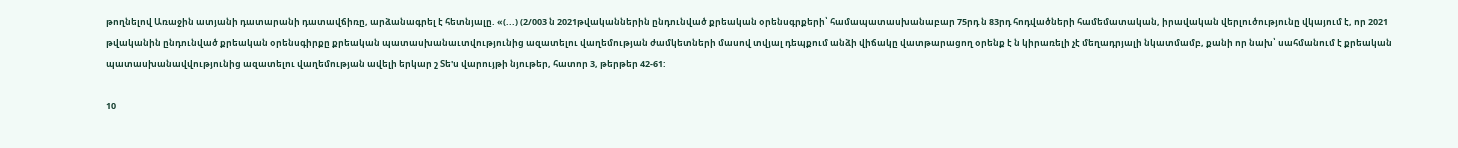թողնելով Առաջին ատյանի դատարանի դատավճիռը, արձանագրել է հետնյալը. «(...) (2/003 ն 2021թվականներին ընդունված քրեական օրենսգրքերի՝ համապատասխանաբար 75րդ ն 83րդ հոդվածների համեմատական, իրավական վերլուծությունը վկայում է, որ 2021 թվականին ընդունված քրեական օրենսգիրքը քրեական պատասխանաւտվությունից ազատելու վաղեմության ժամկետների մասով տվյալ դեպքում անձի վիճակը վատթարացող օրենք է ն կիրառելի չէ մեղադրյալի նկատմամբ, քանի որ նախ՝ սահմանում է քրեական պատասխանավվությունից ազատելու վաղեմության ավելի երկար շ Տե'ս վարույթի նյութեր, հատոր 3, թերթեր 42-61:

10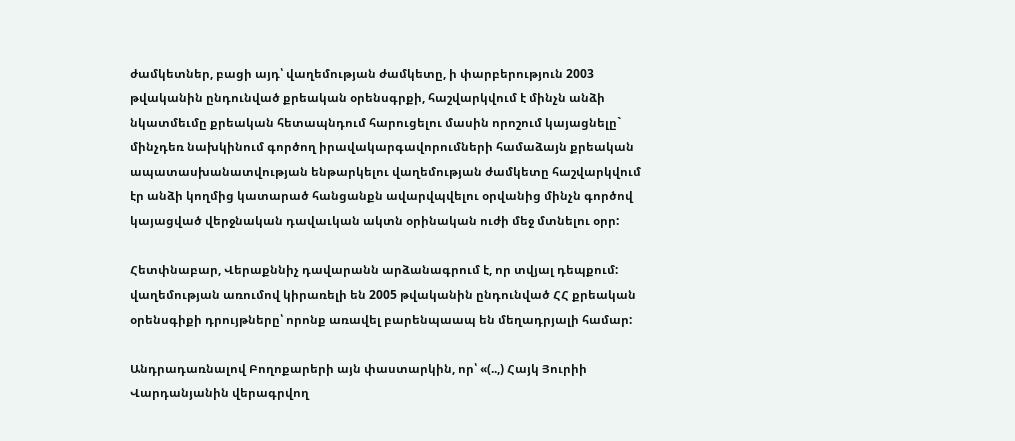ժամկետներ, բացի այդ՝ վաղեմության ժամկետը, ի փարբերություն 2003 թվականին ընդունված քրեական օրենսգրքի, հաշվարկվում է մինչն անձի նկատմեւմը քրեական հետապնդում հարուցելու մասին որոշում կայացնելը` մինչդեռ նախկինում գործող իրավակարգավորումների համաձայն քրեական ապատասխանատվության ենթարկելու վաղեմության ժամկետը հաշվարկվում էր անձի կողմից կատարած հանցանքն ավարվպվելու օրվանից մինչն գործով կայացված վերջնական դավաւկան ակտն օրինական ուժի մեջ մտնելու օրր:

Հետփնաբար, Վերաքննիչ դավարանն արձանագրում է, որ տվյալ դեպքում: վաղեմության առումով կիրառելի են 2005 թվականին ընդունված ՀՀ քրեական օրենսգիքի դրույթները՝ որոնք առավել բարենպաապ են մեղադրյալի համար:

Անդրադառնալով Բողոքարերի այն փաստարկին, որ՝ «(..,) Հայկ Յուրիի Վարդանյանին վերագրվող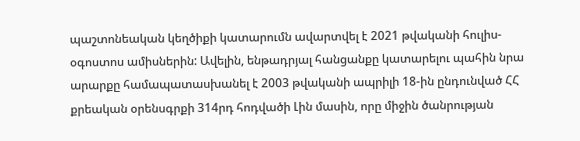պաշտոնեական կեղծիքի կատարումն ավարտվել է 2021 թվականի հուլիս-օգոստոս ամիսներին: Ավելին, ենթադրյալ հանցանքը կատարելու պահին նրա արարքը համապատասխանել է 2003 թվականի ապրիլի 18-ին ընդունված ՀՀ քրեական օրենսգրքի 314րդ հոդվածի Լին մասին, որը միջին ծանրության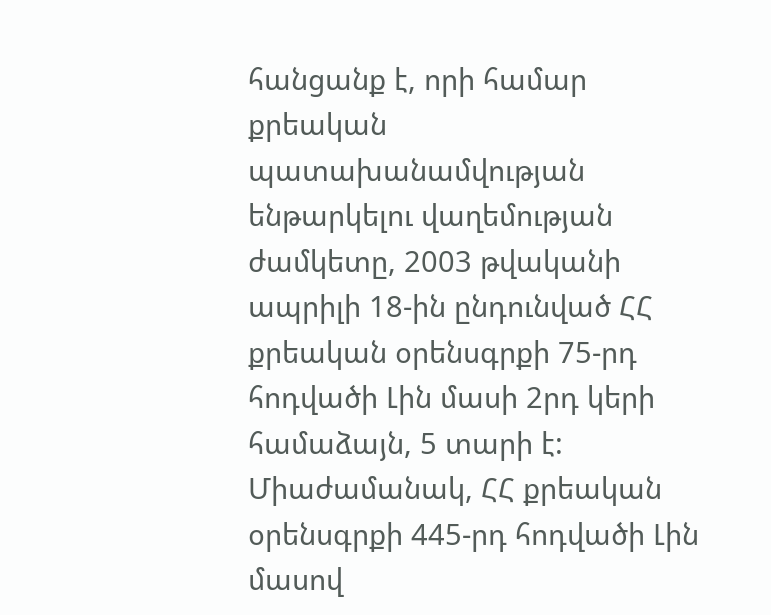հանցանք է, որի համար քրեական պատախանամվության ենթարկելու վաղեմության ժամկետը, 2003 թվականի ապրիլի 18-ին ընդունված ՀՀ քրեական օրենսգրքի 75-րդ հոդվածի Լին մասի 2րդ կերի համաձայն, 5 տարի է: Միաժամանակ, ՀՀ քրեական օրենսգրքի 445-րդ հոդվածի Լին մասով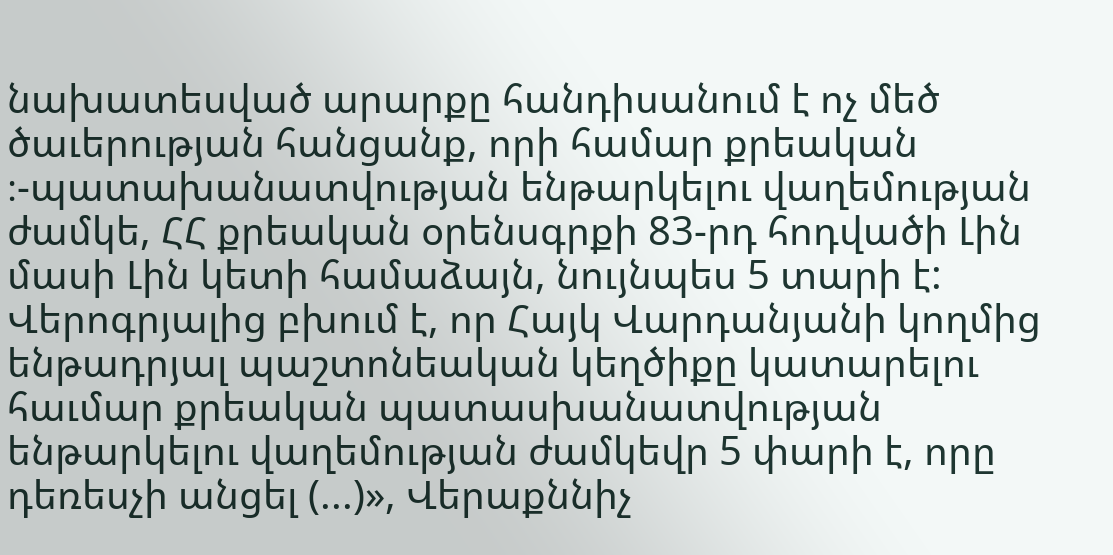նախատեսված արարքը հանդիսանում է ոչ մեծ ծաւերության հանցանք, որի համար քրեական ։-պատախանատվության ենթարկելու վաղեմության ժամկե, ՀՀ քրեական օրենսգրքի 83-րդ հոդվածի Լին մասի Լին կետի համաձայն, նույնպես 5 տարի է: Վերոգրյալից բխում է, որ Հայկ Վարդանյանի կողմից ենթադրյալ պաշտոնեական կեղծիքը կատարելու հաւմար քրեական պատասխանատվության ենթարկելու վաղեմության ժամկեվր 5 փարի է, որը դեռեսչի անցել (...)», Վերաքննիչ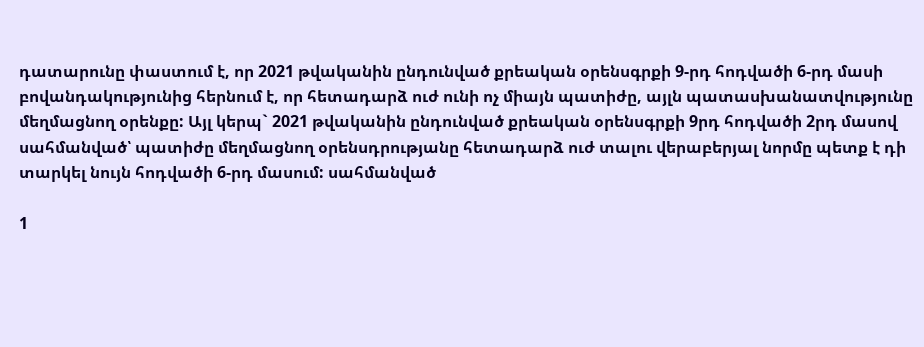դատարունը փաստում է, որ 2021 թվականին ընդունված քրեական օրենսգրքի 9-րդ հոդվածի 6-րդ մասի բովանդակությունից հերնում է, որ հետադարձ ուժ ունի ոչ միայն պատիժը, այլն պատասխանատվությունը մեղմացնող օրենքը: Այլ կերպ` 2021 թվականին ընդունված քրեական օրենսգրքի 9րդ հոդվածի 2րդ մասով սահմանված՝ պատիժը մեղմացնող օրենսդրությանը հետադարձ ուժ տալու վերաբերյալ նորմը պետք է դի տարկել նույն հոդվածի 6-րդ մասում: սահմանված

1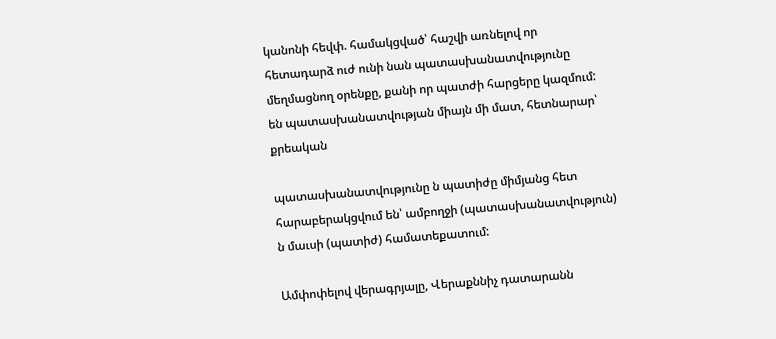կանոնի հեվփ. համակցված՝ հաշվի առնելով որ հետադարձ ուժ ունի նան պատասխանատվությունը մեղմացնող օրենքը, քանի որ պատժի հարցերը կազմում: են պատասխանատվության միայն մի մատ, հետնարար՝ քրեական

պատասխանատվությունը ն պատիժը միմյանց հետ հարաբերակցվում են՝ ամբողջի (պատասխանատվություն) ն մաւսի (պատիժ) համատեքատում:

Ամփոփելով վերագրյալը, Վերաքննիչ դատարանն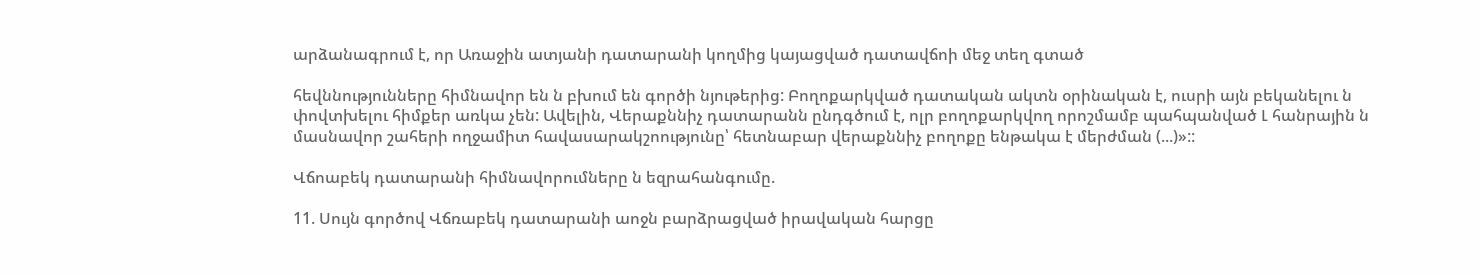արձանագրում է, որ Առաջին ատյանի դատարանի կողմից կայացված դատավճոի մեջ տեղ գտած

հեվննությունները հիմնավոր են ն բխում են գործի նյութերից: Բողոքարկված դատական ակտն օրինական է, ուսրի այն բեկանելու ն փովտխելու հիմքեր առկա չեն: Ավելին, Վերաքննիչ դատարանն ընդգծում է, ոլր բողոքարկվող որոշմամբ պահպանված Լ հանրային ն մասնավոր շահերի ողջամիտ հավասարակշոությունը՝ հետնաբար վերաքննիչ բողոքը ենթակա է մերժման (...)»::

Վճոաբեկ դատարանի հիմնավորումները ն եզրահանգումը.

11. Սույն գործով Վճռաբեկ դատարանի աոջն բարձրացված իրավական հարցը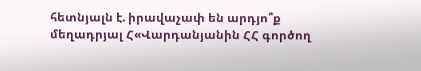հետնյալն է. իրավաչափ են արդյո՞ք մեղադրյալ Հ«Վարդանյանին ՀՀ գործող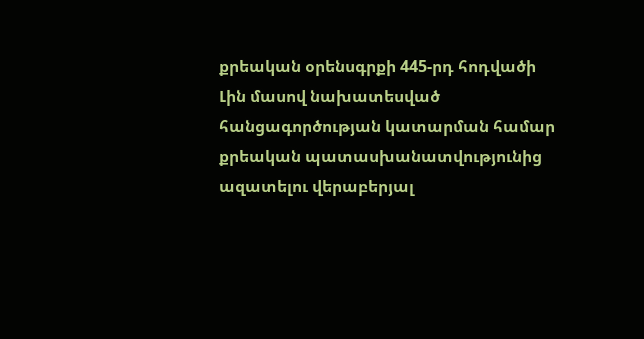քրեական օրենսգրքի 445-րդ հոդվածի Լին մասով նախատեսված հանցագործության կատարման համար քրեական պատասխանատվությունից ազատելու վերաբերյալ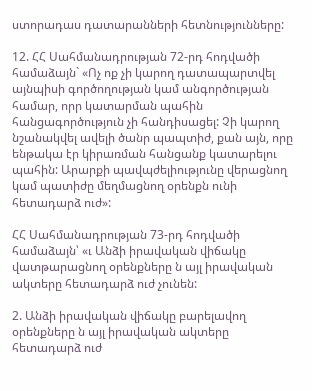ստորադաս դատարանների հետնությունները:

12. ՀՀ Սահմանադրության 72-րդ հոդվածի համաձայն` «Ոչ ոք չի կարող դատապարտվել այնպիսի գործողության կամ անգործության համար, որր կատարման պահին հանցագործություն չի հանդիսացել: Չի կարող նշանակվել ավելի ծանր պապտիժ, քան այն, որը ենթակա էր կիրառման հանցանք կատարելու պահին: Արարքի պավպժելիությունը վերացնող կամ պատիժը մեղմացնող օրենքն ունի հետադարձ ուժ»:

ՀՀ Սահմանադրության 73-րդ հոդվածի համաձայն՝ «ւ Անձի իրավական վիճակը վատթարացնող օրենքները ն այլ իրավական ակտերը հետադարձ ուժ չունեն:

2. Անձի իրավական վիճակը բարելավող օրենքները ն այլ իրավական ակտերը հետադարձ ուժ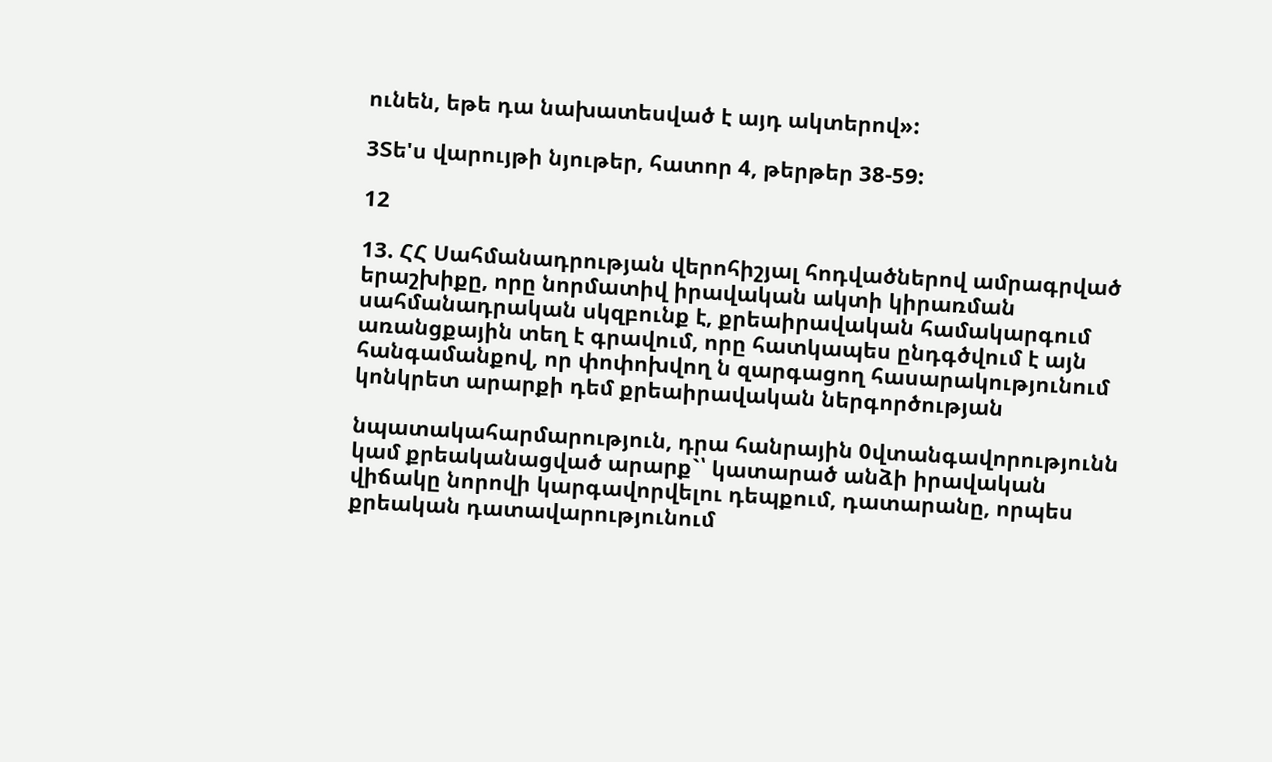ունեն, եթե դա նախատեսված է այդ ակտերով»:

3Տե'ս վարույթի նյութեր, հատոր 4, թերթեր 38-59:

12

13. ՀՀ Սահմանադրության վերոհիշյալ հոդվածներով ամրագրված երաշխիքը, որը նորմատիվ իրավական ակտի կիրառման սահմանադրական սկզբունք է, քրեաիրավական համակարգում առանցքային տեղ է գրավում, որը հատկապես ընդգծվում է այն հանգամանքով, որ փոփոխվող ն զարգացող հասարակությունում կոնկրետ արարքի դեմ քրեաիրավական ներգործության

նպատակահարմարություն, դրա հանրային 0վտանգավորությունն կամ քրեականացված արարք`՝ կատարած անձի իրավական վիճակը նորովի կարգավորվելու դեպքում, դատարանը, որպես քրեական դատավարությունում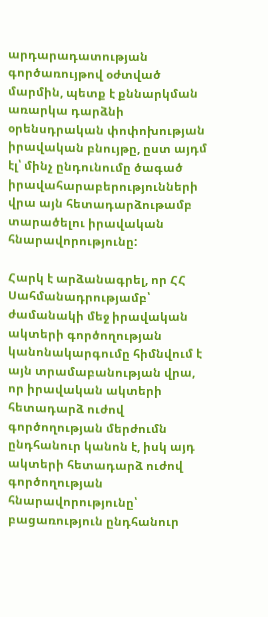արդարադատության գործառույթով օժտված մարմին, պետք է քննարկման առարկա դարձնի օրենսդրական փոփոխության իրավական բնույթը, ըստ այդմ էլ՝ մինչ ընդունումը ծագած իրավահարաբերությունների վրա այն հետադարձութամբ տարածելու իրավական հնարավորությունը:

Հարկ է արձանագրել, որ ՀՀ Սահմանադրությամբ՝ ժամանակի մեջ իրավական ակտերի գործողության կանոնակարգումը հիմնվում է այն տրամաբանության վրա, որ իրավական ակտերի հետադարձ ուժով գործողության մերժումն ընդհանուր կանոն է, իսկ այդ ակտերի հետադարձ ուժով գործողության հնարավորությունը՝ բացառություն ընդհանուր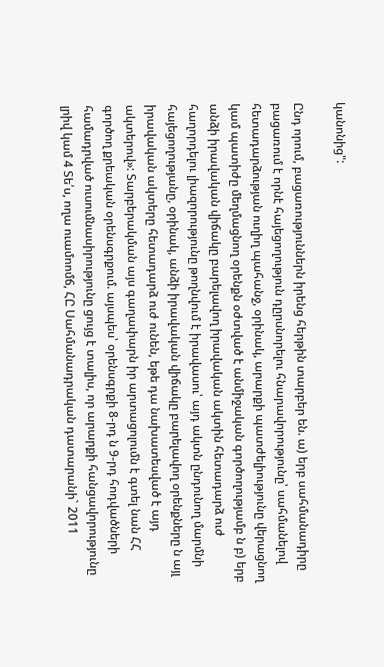կանոնից":

Ընդ որում, բացառություններն իրենց հերթին տարբեր են. ա) երբ սահմանադիրը բացառում է որնէ հայեցողություն դըրսնորելու հնարավորությունը՝ սահմանելով հետադարձության ուղիղ պահանջ, օրինակ, արարքի պատժելիությունը վերացնող կամ պատիժը մեղմացնող օրենքն օժտված է անմիջական գործողությամբ ն բ) երբ անձի իրավական վիճակը բարելավող իրավական ակտին հետադարձ ուժ հաղորդելու լիազորությունը թողնվում է իրավասու՝ այդ ակտն ընդունող մարմնի հայեցողությանը, օրինակ, անձի իրավական վիճակը բարելավող օրենքները ն այլ իրավական ակտերը հետադարձ ուժ ունեն, եթե դա նախատեսված է այդ ակտերով»: Տարբերակման այս գաղափարն իր արտացոլումն է գտել նան ՀՀ գործող քրեական օրենսգրքում. այսպես՝ օրենսգրքի 8-րդ ն 9-րդ հոդվածների համադրված ուսումնասիրությունը ցույց է տալիս, որ արարքի հանցավորությունը լրիվ կամ 4 Տե՛ս, ողա ուամոոմճ, ՀԸ Սահմանադրական դատարանի` 2011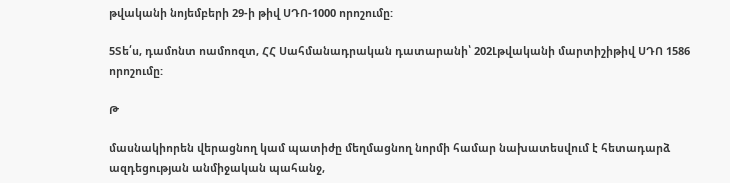թվականի նոյեմբերի 29-ի թիվ ՍԴՈ-1000 որոշումը:

5Տե՛ս, դամոնտ ոամոոզտ, ՀՀ Սահմանադրական դատարանի՝ 202Լթվականի մարտիշիթիվ ՍԴՈ 1586 որոշումը:

Թ

մասնակիորեն վերացնող կամ պատիժը մեղմացնող նորմի համար նախատեսվում է հետադարձ ազդեցության անմիջական պահանջ,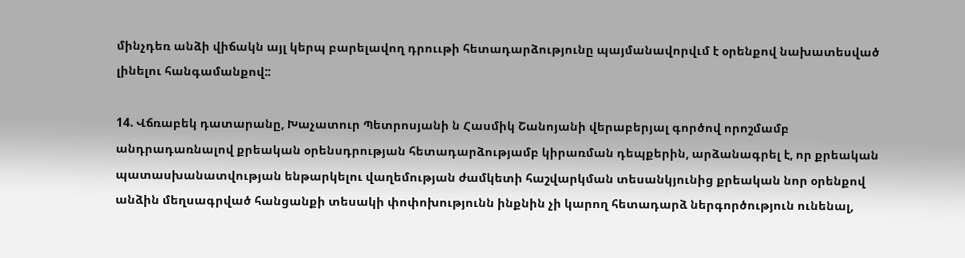մինչդեռ անձի վիճակն այլ կերպ բարելավող դրոււթի հետադարձությունը պայմանավորվւմ է օրենքով նախատեսված լինելու հանգամանքով::

14. Վճռաբեկ դատարանը, Խաչատուր Պետրոսյանի ն Հասմիկ Շանոյանի վերաբերյալ գործով որոշմամբ անդրադառնալով քրեական օրենսդրության հետադարձությամբ կիրառման դեպքերին, արձանագրել է, որ քրեական պատասխանատվության ենթարկելու վաղեմության ժամկետի հաշվարկման տեսանկյունից քրեական նոր օրենքով անձին մեղսագրված հանցանքի տեսակի փոփոխությունն ինքնին չի կարող հետադարձ ներգործություն ունենալ,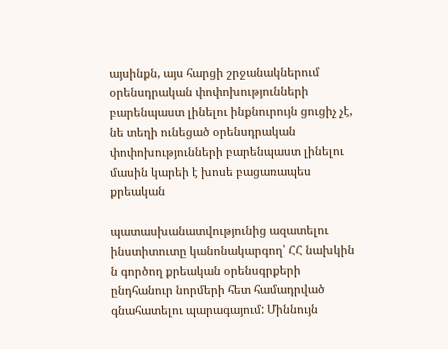այսինքն, այս հարցի շրջանակներում օրենսդրական փոփոխությունների բարենպաստ լինելու ինքնուրույն ցուցիչ չէ, նե տեղի ունեցած օրենսդրական փոփոխությունների բարենպաստ լինելու մասին կարեի է խոսե բացառապես քրեական

պատասխանատվությունից ազատելու ինստիտուտը կանոնակարգող՝ ՀՀ նախկին ն գործող քրեական օրենսգրքերի ընդհանուր նորմերի հետ համադրված գնահատելու պարագայում: Միննույն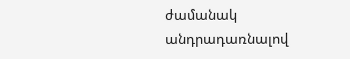ժամանակ անդրադառնալով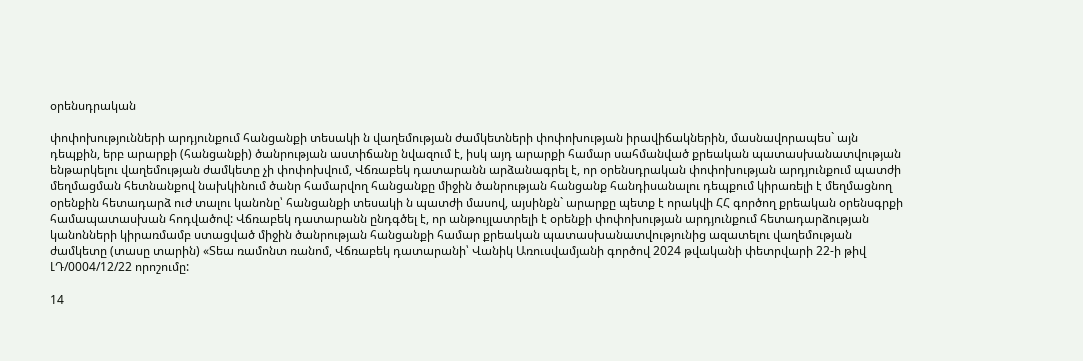օրենսդրական

փոփոխությունների արդյունքում հանցանքի տեսակի ն վաղեմության ժամկետների փոփոխության իրավիճակներին, մասնավորապես` այն դեպքին, երբ արարքի (հանցանքի) ծանրության աստիճանը նվազում է, իսկ այդ արարքի համար սահմանված քրեական պատասխանատվության ենթարկելու վաղեմության ժամկետը չի փոփոխվում, Վճռաբեկ դատարանն արձանագրել է, որ օրենսդրական փոփոխության արդյունքում պատժի մեղմացման հետնանքով նախկինում ծանր համարվող հանցանքը միջին ծանրության հանցանք հանդիսանալու դեպքում կիրառելի է մեղմացնող օրենքին հետադարձ ուժ տալու կանոնը՝ հանցանքի տեսակի ն պատժի մասով, այսինքն` արարքը պետք է որակվի ՀՀ գործող քրեական օրենսգրքի համապատասխան հոդվածով: Վճռաբեկ դատարանն ընդգծել է, որ անթույլատրելի է օրենքի փոփոխության արդյունքում հետադարձության կանոնների կիրառմամբ ստացված միջին ծանրության հանցանքի համար քրեական պատասխանատվությունից ազատելու վաղեմության ժամկետը (տասը տարին) «Տեա ռամոնտ ռանոմ, Վճռաբեկ դատարանի՝ Վանիկ Առուսվամյանի գործով 2024 թվականի փետրվարի 22-ի թիվ ԼԴ/0004/12/22 որոշումը:

14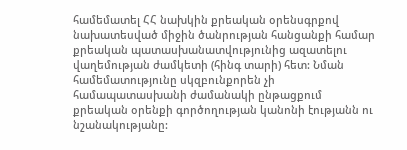համեմատել ՀՀ նախկին քրեական օրենսգրքով նախատեսված միջին ծանրության հանցանքի համար քրեական պատասխանատվությունից ազատելու վաղեմության ժամկետի (հինգ տարի) հետ: Նման համեմատությունը սկզբունքորեն չի համապատասխանի ժամանակի ընթացքում քրեական օրենքի գործողության կանոնի էությանն ու նշանակությանը: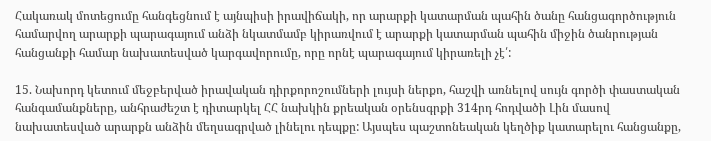Հակառակ մոտեցումը հանգեցնում է այնպիսի իրավիճակի, որ արարքի կատարման պահին ծանը հանցագործություն համարվող արարքի պարագայում անձի նկատմամբ կիրառվում է արարքի կատարման պահին միջին ծանրության հանցանքի համար նախատեսված կարգավորումը, որը որնէ պարագայում կիրառելի չէ՛:

15. Նախորդ կետում մեջբերված իրավական դիրքորոշումների լույսի ներքո, հաշվի առնելով սույն գործի փաստական հանգամանքները, անհրաժեշտ է դիտարկել ՀՀ նախկին քրեական օրենսգրքի 314րդ հոդվածի Լին մասով նախատեսված արարքն անձին մեղսագրված լինելու դեպքը: Այսպես պաշտոնեական կեղծիք կատարելու հանցանքը,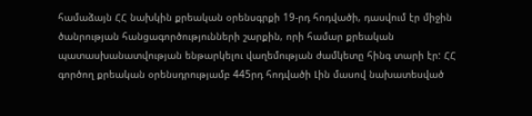համաձայն ՀՀ նախկին քրեական օրենսգրքի 19-րդ հոդվածի, դասվում էր միջին ծանրության հանցագործությունների շարքին, որի համար քրեական պատասխանատվության ենթարկելու վաղեմության ժամկետը հինգ տարի էր: ՀՀ գործող քրեական օրենսդրությամբ 445րդ հոդվածի Լին մասով նախատեսված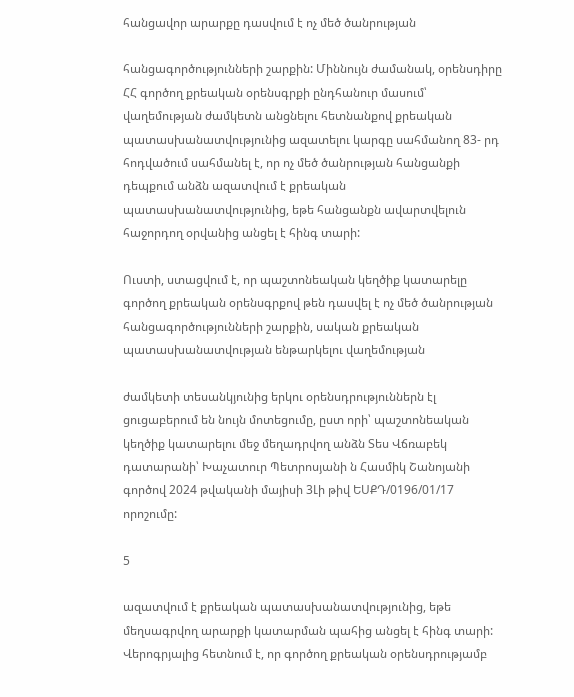հանցավոր արարքը դասվում է ոչ մեծ ծանրության

հանցագործությունների շարքին: Միննույն ժամանակ, օրենսդիրը ՀՀ գործող քրեական օրենսգրքի ընդհանուր մասում՝ վաղեմության ժամկետն անցնելու հետնանքով քրեական պատասխանատվությունից ազատելու կարգը սահմանող 83- րդ հոդվածում սահմանել է, որ ոչ մեծ ծանրության հանցանքի դեպքում անձն ազատվում է քրեական պատասխանատվությունից, եթե հանցանքն ավարտվելուն հաջորդող օրվանից անցել է հինգ տարի:

Ուստի, ստացվում է, որ պաշտոնեական կեղծիք կատարելը գործող քրեական օրենսգրքով թեն դասվել է ոչ մեծ ծանրության հանցագործությունների շարքին, սական քրեական պատասխանատվության ենթարկելու վաղեմության

ժամկետի տեսանկյունից երկու օրենսդրություններն էլ ցուցաբերում են նույն մոտեցումը, ըստ որի՝ պաշտոնեական կեղծիք կատարելու մեջ մեղադրվող անձն Տես Վճռաբեկ դատարանի՝ Խաչատուր Պետրոսյանի ն Հասմիկ Շանոյանի գործով 2024 թվականի մայիսի 3Լի թիվ ԵՍՔԴ/0196/01/17 որոշումը:

5

ազատվում է քրեական պատասխանատվությունից, եթե մեղսագրվող արարքի կատարման պահից անցել է հինգ տարի: Վերոգրյալից հետնում է, որ գործող քրեական օրենսդրությամբ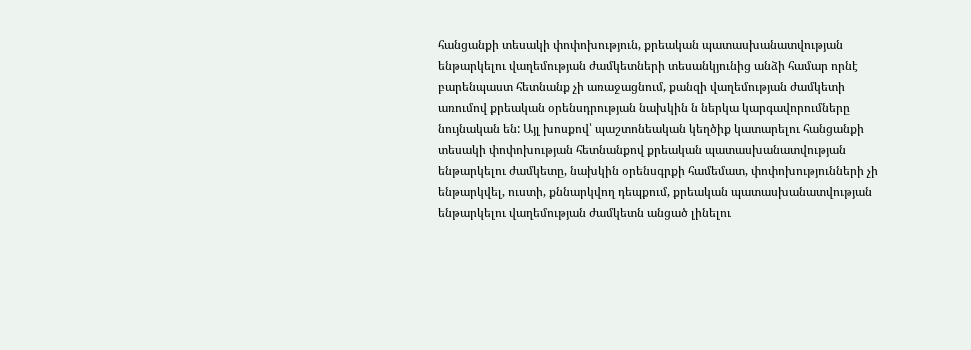հանցանքի տեսակի փոփոխություն, քրեական պատասխանատվության ենթարկելու վաղեմության ժամկետների տեսանկյունից անձի համար որնէ բարենպաստ հետնանք չի առաջացնում, քանզի վաղեմության ժամկետի առումով քրեական օրենսդրության նախկին ն ներկա կարգավորումները նույնական են: Այլ խոսքով՝ պաշտոնեական կեղծիք կատարելու հանցանքի տեսակի փոփոխության հետնանքով քրեական պատասխանատվության ենթարկելու ժամկետը, նախկին օրենսգրքի համեմատ, փոփոխությունների չի ենթարկվել, ուստի, քննարկվող դեպքում, քրեական պատասխանատվության ենթարկելու վաղեմության ժամկետն անցած լինելու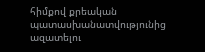հիմքով քրեական պատասխանատվությունից ազատելու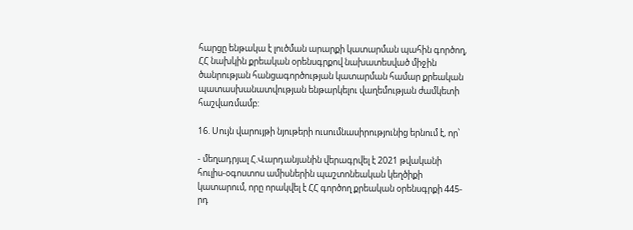հարցը ենթակա է լուծման արարքի կատարման պահին գործող, ՀՀ նախկին քրեական օրենսգրքով նախատեսված միջին ծանրության հանցագործության կատարման համար քրեական պատասխանատվության ենթարկելու վաղեմության ժամկետի հաշվառմամբ:

16. Սույն վարույթի նյութերի ուսումնասիրությունից երնում է, որ՝

- մեղադրյալ Հ.Վարդանյանին վերագրվել է 2021 թվականի հուլիս-օգոստոս ամիսներին պաշտոնեական կեղծիքի կատարում, որը որակվել է ՀՀ գործող քրեական օրենսգրքի 445-րդ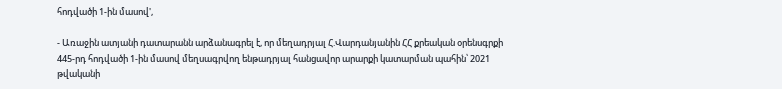հոդվածի 1-ին մասով',

- Առաջին ատյանի դատարանն արձանագրել է, որ մեղադրյալ Հ.Վարդանյանին ՀՀ քրեական օրենսգրքի 445-րդ հոդվածի 1-ին մասով մեղսագրվող ենթադրյալ հանցավոր արարքի կատարման պահին՝ 2021 թվականի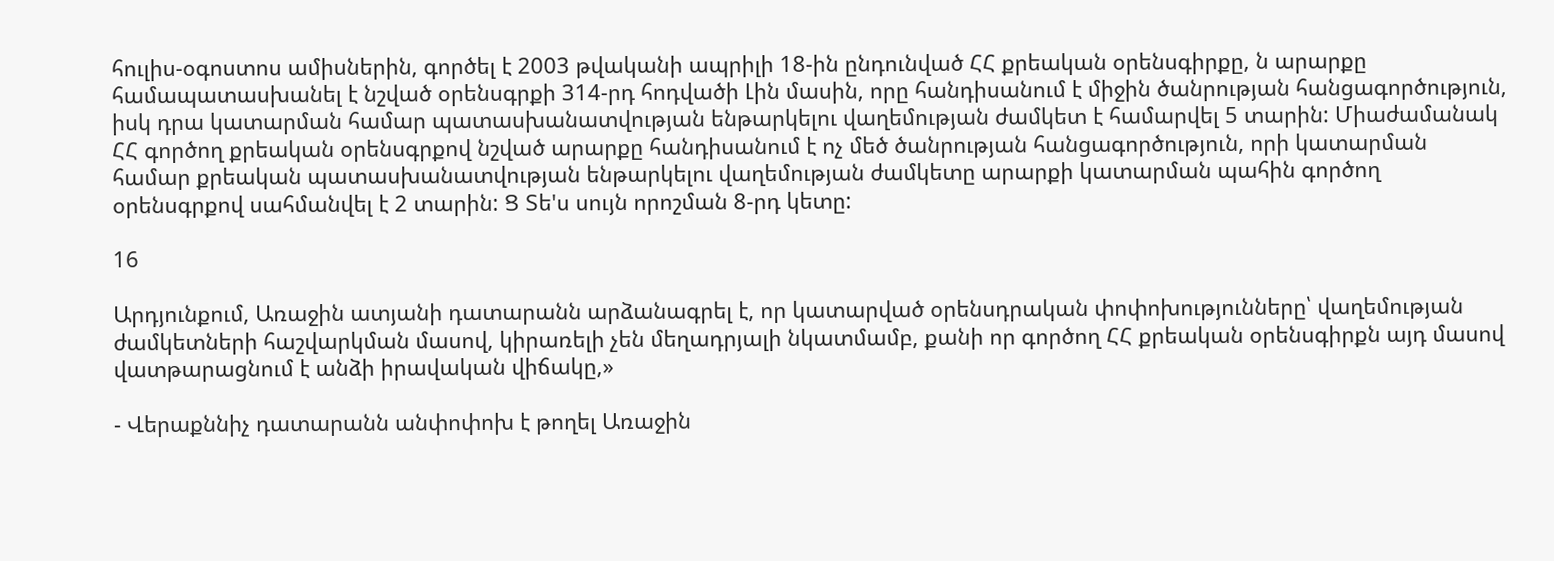հուլիս-օգոստոս ամիսներին, գործել է 2003 թվականի ապրիլի 18-ին ընդունված ՀՀ քրեական օրենսգիրքը, ն արարքը համապատասխանել է նշված օրենսգրքի 314-րդ հոդվածի Լին մասին, որը հանդիսանում է միջին ծանրության հանցագործություն, իսկ դրա կատարման համար պատասխանատվության ենթարկելու վաղեմության ժամկետ է համարվել 5 տարին: Միաժամանակ ՀՀ գործող քրեական օրենսգրքով նշված արարքը հանդիսանում է ոչ մեծ ծանրության հանցագործություն, որի կատարման համար քրեական պատասխանատվության ենթարկելու վաղեմության ժամկետը արարքի կատարման պահին գործող օրենսգրքով սահմանվել է 2 տարին: Ց Տե'ս սույն որոշման 8-րդ կետը:

16

Արդյունքում, Առաջին ատյանի դատարանն արձանագրել է, որ կատարված օրենսդրական փոփոխությունները՝ վաղեմության ժամկետների հաշվարկման մասով, կիրառելի չեն մեղադրյալի նկատմամբ, քանի որ գործող ՀՀ քրեական օրենսգիրքն այդ մասով վատթարացնում է անձի իրավական վիճակը,»

- Վերաքննիչ դատարանն անփոփոխ է թողել Առաջին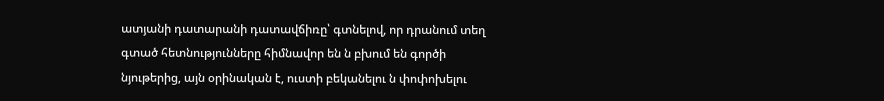ատյանի դատարանի դատավճիռը՝ գտնելով, որ դրանում տեղ գտած հետնությունները հիմնավոր են ն բխում են գործի նյութերից, այն օրինական է, ուստի բեկանելու ն փոփոխելու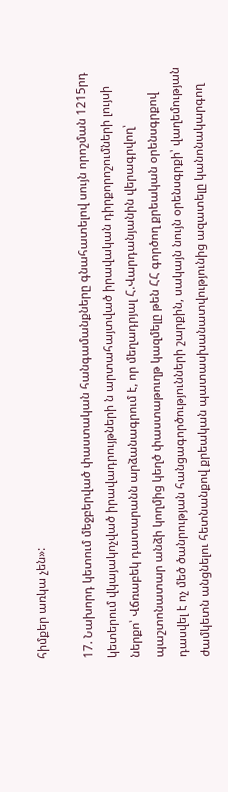հիմքեր առկա չեն»:

17. Նախորդ կետում մեջբերված փաստական հանգամանքները գնահատելով սույն որոշման 1215րդ կետերում վկայակոչված իրավադրույթների ն արտահայտված իրավական դիրքորոշումների լույսի ներքո՝ Վճռաբեկ դատարանն արձանագրում է, որ մեղադրյալ Հ.Վարդանյանին վերագրվող՝ պաշտոնատար անձի կողմից կեղծ փաստաթուղթ կազմելը թեն ՀՀ գործող քրեական օրենսգրքով դասվել է ոչ մեծ ծանրության հանցագործությունների շարքին, սակայն նույն օրենսգրքի՝ վաղեմության ժամկետն անցնելու հետնանքով քրեական պատասխանատվությունից ազատելը կանոնակարգող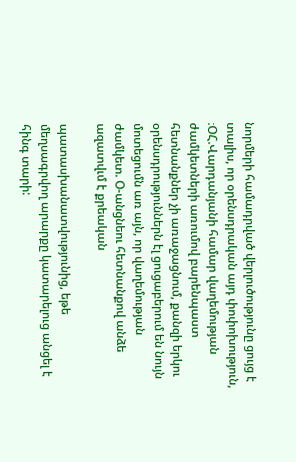նորմերի համադրված վերլուծությունը ցույց է տալիս, որ օրենսդրական այդ փոփոխություն, ։ՕՀ.Վարդանյանի համար վաղեմության ժամկետների առումով բարենպաստ հետնանքներ չի առաջացնում, քանզի երկու օրենսդրություններն էլ ցուցաբերում են նույն մոտեցումն առ այն, որ վաղեմության ժամկետ. Օ-անցնեու հետնանքով անձե ազատվւմ է քրեական

պատասխանատվությունից, եթե մեղսագրվող արարքը կատարելուց անցել է հինգ տարի: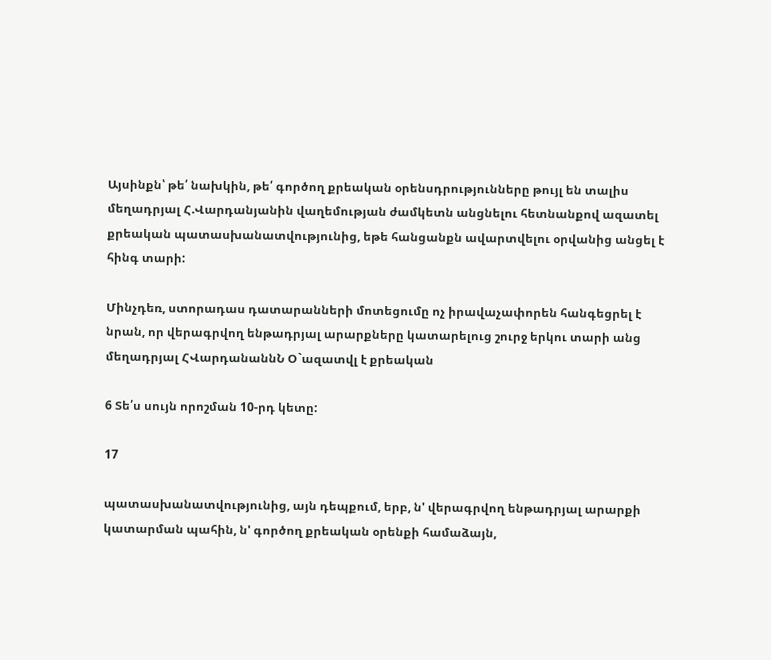Այսինքն՝ թե՛ նախկին, թե՛ գործող քրեական օրենսդրությունները թույլ են տալիս մեղադրյալ Հ.Վարդանյանին վաղեմության ժամկետն անցնելու հետնանքով ազատել քրեական պատասխանատվությունից, եթե հանցանքն ավարտվելու օրվանից անցել է հինգ տարի:

Մինչդեռ, ստորադաս դատարանների մոտեցումը ոչ իրավաչափորեն հանգեցրել է նրան, որ վերագրվող ենթադրյալ արարքները կատարելուց շուրջ երկու տարի անց մեղադրյալ ՀՎարդանաննՆ Օ`ազատվլ է քրեական

6 Տե՛ս սույն որոշման 10-րդ կետը:

17

պատասխանատվությունից, այն դեպքում, երբ, ն' վերագրվող ենթադրյալ արարքի կատարման պահին, ն' գործող քրեական օրենքի համաձայն,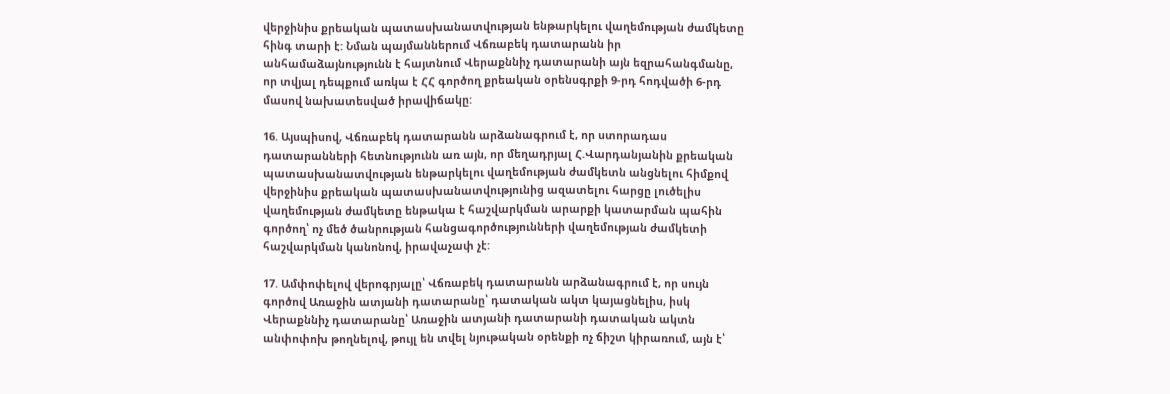վերջինիս քրեական պատասխանատվության ենթարկելու վաղեմության ժամկետը հինգ տարի է: Նման պայմաններում Վճռաբեկ դատարանն իր անհամաձայնությունն է հայտնում Վերաքննիչ դատարանի այն եզրահանգմանը, որ տվյալ դեպքում առկա է ՀՀ գործող քրեական օրենսգրքի 9-րդ հոդվածի 6-րդ մասով նախատեսված իրավիճակը:

16. Այսպիսով, Վճռաբեկ դատարանն արձանագրում է, որ ստորադաս դատարանների հետնությունն առ այն, որ մեղադրյալ Հ.Վարդանյանին քրեական պատասխանատվության ենթարկելու վաղեմության ժամկետն անցնելու հիմքով վերջինիս քրեական պատասխանատվությունից ազատելու հարցը լուծելիս վաղեմության ժամկետը ենթակա է հաշվարկման արարքի կատարման պահին գործող՝ ոչ մեծ ծանրության հանցագործությունների վաղեմության ժամկետի հաշվարկման կանոնով, իրավաչափ չէ:

17. Ամփոփելով վերոգրյալը՝ Վճռաբեկ դատարանն արձանագրում է, որ սույն գործով Առաջին ատյանի դատարանը՝ դատական ակտ կայացնելիս, իսկ Վերաքննիչ դատարանը՝ Առաջին ատյանի դատարանի դատական ակտն անփոփոխ թողնելով, թույլ են տվել նյութական օրենքի ոչ ճիշտ կիրառում, այն է՝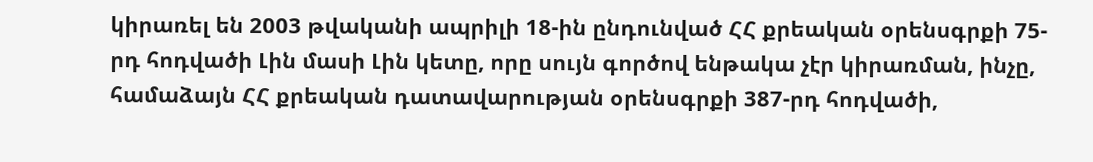կիրառել են 2003 թվականի ապրիլի 18-ին ընդունված ՀՀ քրեական օրենսգրքի 75-րդ հոդվածի Լին մասի Լին կետը, որը սույն գործով ենթակա չէր կիրառման, ինչը, համաձայն ՀՀ քրեական դատավարության օրենսգրքի 387-րդ հոդվածի,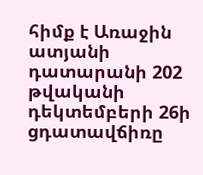հիմք է Առաջին ատյանի դատարանի 202 թվականի դեկտեմբերի 26ի ցդատավճիռը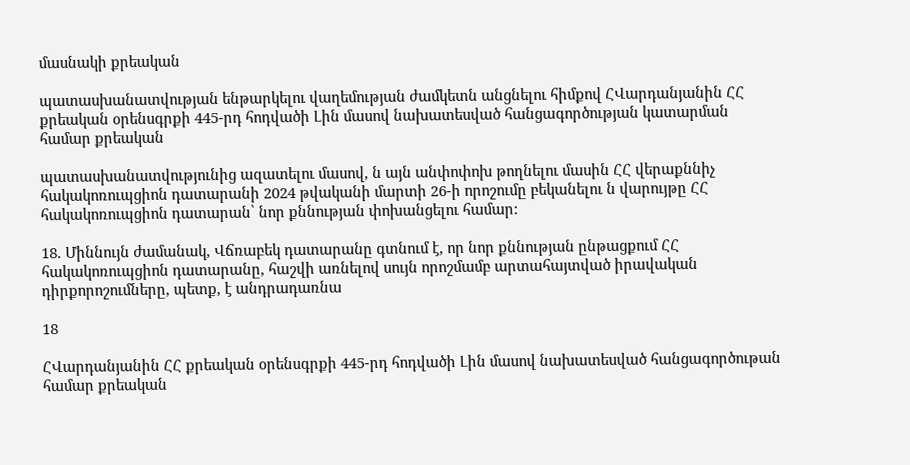մասնակի քրեական

պատասխանատվության ենթարկելու վաղեմության ժամկետն անցնելու հիմքով ՀՎարդանյանին ՀՀ քրեական օրենսգրքի 445-րդ հոդվածի Լին մասով նախատեսված հանցագործության կատարման համար քրեական

պատասխանատվությունից ազատելու մասով, ն այն անփոփոխ թողնելու մասին ՀՀ վերաքննիչ հակակոռուպցիոն դատարանի 2024 թվականի մարտի 26-ի որոշումը բեկանելու ն վարույթը ՀՀ հակակոռուպցիոն դատարան՝ նոր քննության փոխանցելու համար:

18. Միննույն ժամանակ, Վճռաբեկ դատարանը գտնում է, որ նոր քննության ընթացքում ՀՀ հակակոռուպցիոն դատարանը, հաշվի առնելով սույն որոշմամբ արտահայտված իրավական դիրքորոշումները, պետք, է անդրադառնա

18

ՀՎարդանյանին ՀՀ քրեական օրենսգրքի 445-րդ հոդվածի Լին մասով նախատեսված հանցագործութան համար քրեական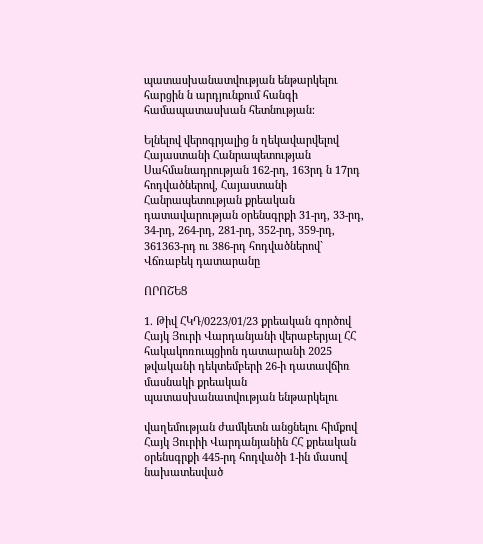պատասխանատվության ենթարկելու հարցին ն արդյունքում հանգի համապատասխան հետնության:

Ելնելով վերոգրյալից ն ղեկավարվելով Հայաստանի Հանրապետության Սահմանադրության 162-րդ, 163րդ ն 17րդ հոդվածներով, Հայաստանի Հանրապետության քրեական դատավարության օրենսգրքի 31-րդ, 33-րդ, 34-րդ, 264-րդ, 281-րդ, 352-րդ, 359-րդ, 361363-րդ ու 386-րդ հոդվածներով` Վճռաբեկ դատարանը

ՈՐՈՇԵՑ

1. Թիվ ՀԿԴ/0223/01/23 քրեական գործով Հայկ Յուրի Վարդանյանի վերաբերյալ ՀՀ հակակոռուպցիոն դատարանի 2025 թվականի դեկտեմբերի 26-ի դատավճիռ մասնակի քրեական պատասխանատվության ենթարկելու

վաղեմության ժամկետն անցնելու հիմքով Հայկ Յուրիի Վարդանյանին ՀՀ քրեական օրենսգրքի 445-րդ հոդվածի 1-ին մասով նախատեսված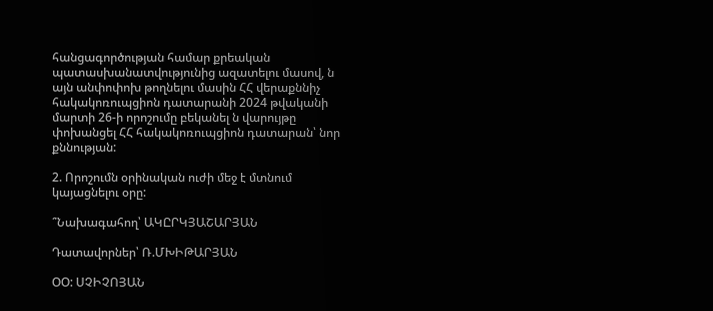հանցագործության համար քրեական պատասխանատվությունից ազատելու մասով, ն այն անփոփոխ թողնելու մասին ՀՀ վերաքննիչ հակակոռուպցիոն դատարանի 2024 թվականի մարտի 26-ի որոշումը բեկանել ն վարույթը փոխանցել ՀՀ հակակոռուպցիոն դատարան՝ նոր քննության:

2. Որոշումն օրինական ուժի մեջ է մտնում կայացնելու օրը:

՞Նախագահող՝ ԱԿԸՐԿՅԱՇԱՐՅԱՆ

Դատավորներ՝ Ռ.ՄԽԻԹԱՐՅԱՆ

ՕՕ: ՍՉԻՉՈՅԱՆ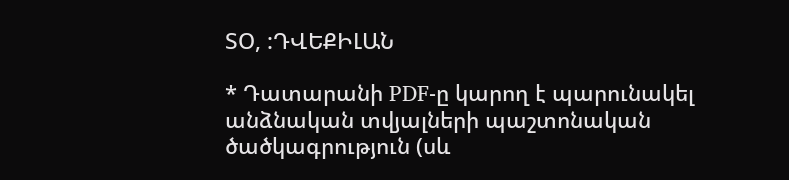ՏՕ, :ԴՎԵՔԻԼԱՆ

* Դատարանի PDF-ը կարող է պարունակել անձնական տվյալների պաշտոնական ծածկագրություն (սև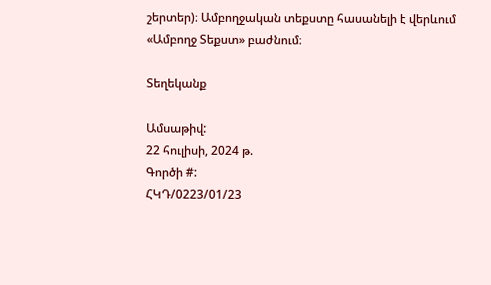շերտեր)։ Ամբողջական տեքստը հասանելի է վերևում «Ամբողջ Տեքստ» բաժնում։

Տեղեկանք

Ամսաթիվ:
22 հուլիսի, 2024 թ.
Գործի #:
ՀԿԴ/0223/01/23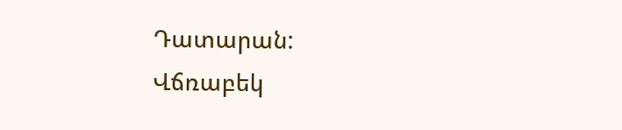Դատարան:
Վճռաբեկ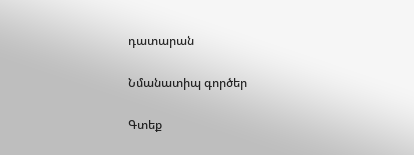դատարան

Նմանատիպ գործեր

Գտեք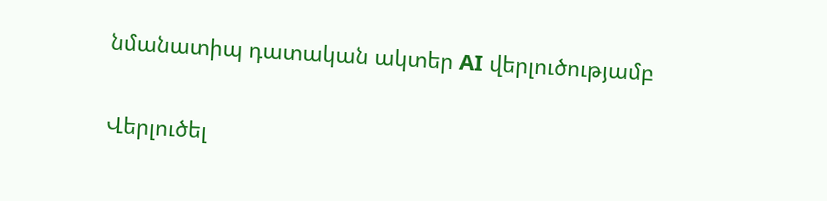նմանատիպ դատական ակտեր AI վերլուծությամբ

Վերլուծել